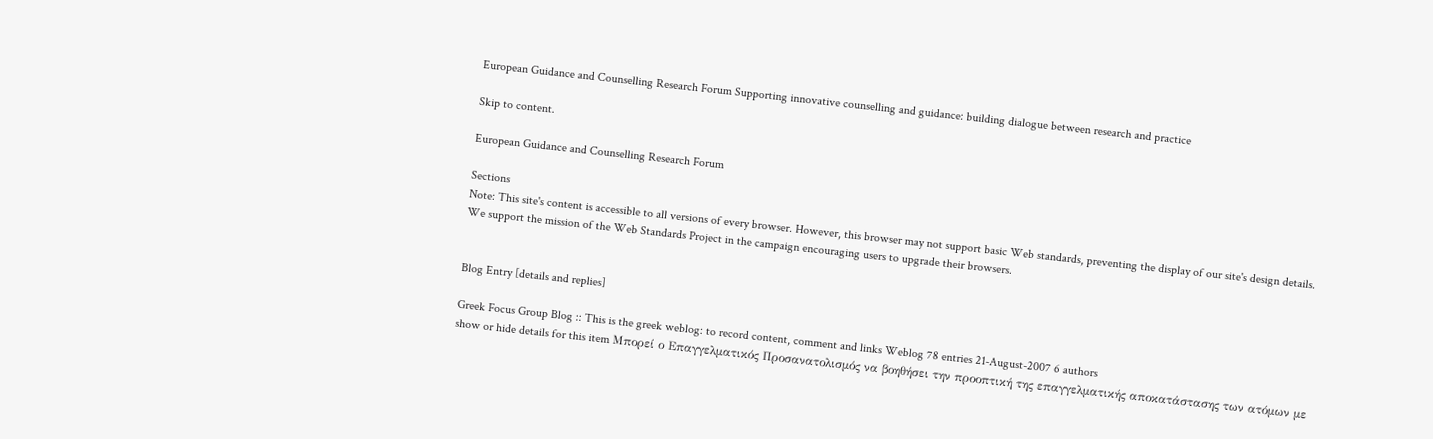European Guidance and Counselling Research Forum Supporting innovative counselling and guidance: building dialogue between research and practice

Skip to content.

European Guidance and Counselling Research Forum

Sections
Note: This site's content is accessible to all versions of every browser. However, this browser may not support basic Web standards, preventing the display of our site's design details. We support the mission of the Web Standards Project in the campaign encouraging users to upgrade their browsers.


Blog Entry [details and replies]

Greek Focus Group Blog :: This is the greek weblog: to record content, comment and links Weblog 78 entries 21-August-2007 6 authors
show or hide details for this item Μπορεί ο Επαγγελματικός Προσανατολισμός να βοηθήσει την προοπτική της επαγγελματικής αποκατάστασης των ατόμων με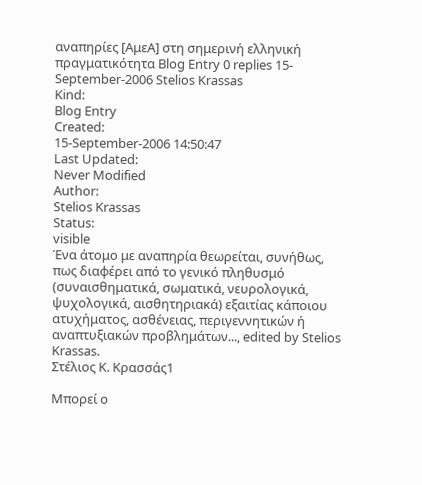αναπηρίες [ΑμεΑ] στη σημερινή ελληνική πραγματικότητα Blog Entry 0 replies 15-September-2006 Stelios Krassas
Kind:
Blog Entry
Created:
15-September-2006 14:50:47
Last Updated:
Never Modified
Author:
Stelios Krassas
Status:
visible
Ένα άτομο με αναπηρία θεωρείται, συνήθως, πως διαφέρει από το γενικό πληθυσμό (συναισθηματικά, σωματικά, νευρολογικά, ψυχολογικά, αισθητηριακά) εξαιτίας κάποιου ατυχήματος, ασθένειας, περιγεννητικών ή αναπτυξιακών προβλημάτων..., edited by Stelios Krassas.
Στέλιος Κ. Κρασσάς1

Μπορεί ο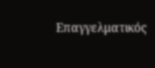Επαγγελματικός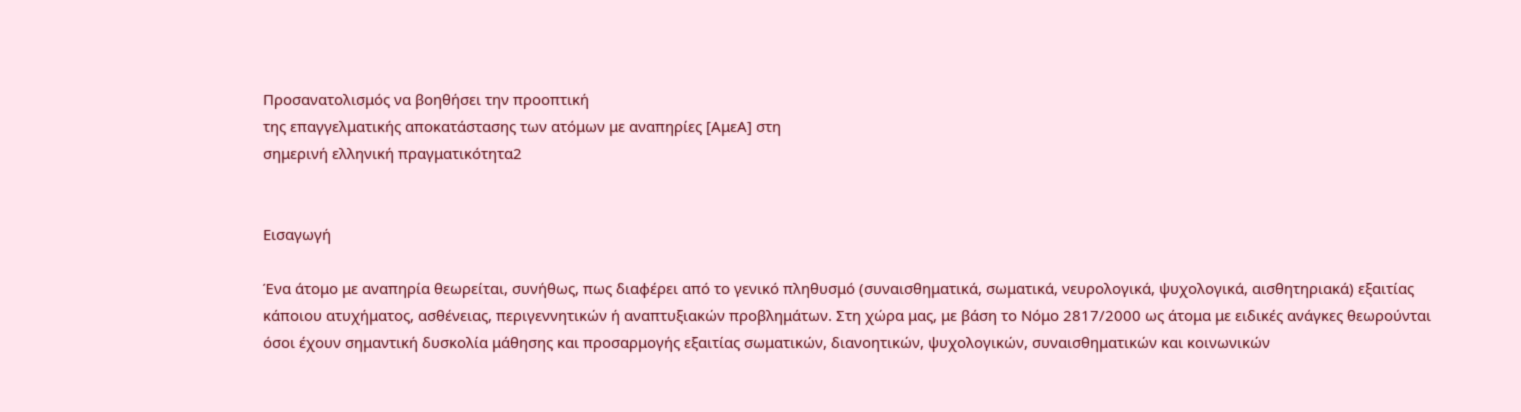Προσανατολισμός να βοηθήσει την προοπτική
της επαγγελματικής αποκατάστασης των ατόμων με αναπηρίες [ΑμεΑ] στη
σημερινή ελληνική πραγματικότητα2


Εισαγωγή

Ένα άτομο με αναπηρία θεωρείται, συνήθως, πως διαφέρει από το γενικό πληθυσμό (συναισθηματικά, σωματικά, νευρολογικά, ψυχολογικά, αισθητηριακά) εξαιτίας κάποιου ατυχήματος, ασθένειας, περιγεννητικών ή αναπτυξιακών προβλημάτων. Στη χώρα μας, με βάση το Νόμο 2817/2000 ως άτομα με ειδικές ανάγκες θεωρούνται όσοι έχουν σημαντική δυσκολία μάθησης και προσαρμογής εξαιτίας σωματικών, διανοητικών, ψυχολογικών, συναισθηματικών και κοινωνικών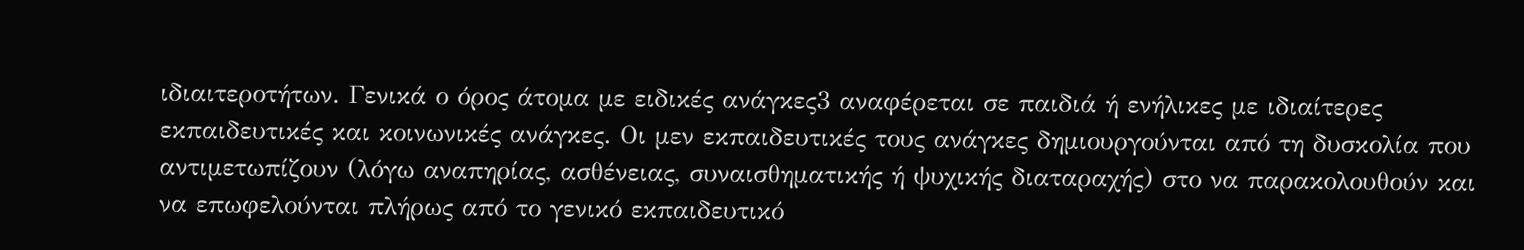ιδιαιτεροτήτων. Γενικά ο όρος άτομα με ειδικές ανάγκες3 αναφέρεται σε παιδιά ή ενήλικες με ιδιαίτερες εκπαιδευτικές και κοινωνικές ανάγκες. Οι μεν εκπαιδευτικές τους ανάγκες δημιουργούνται από τη δυσκολία που αντιμετωπίζουν (λόγω αναπηρίας, ασθένειας, συναισθηματικής ή ψυχικής διαταραχής) στο να παρακολουθούν και να επωφελούνται πλήρως από το γενικό εκπαιδευτικό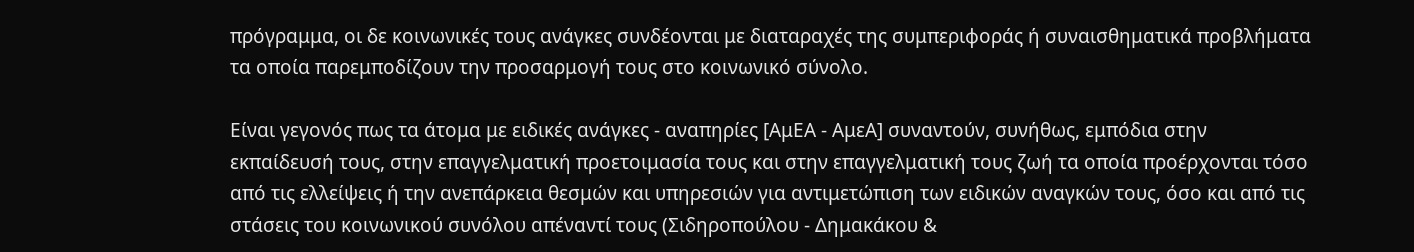πρόγραμμα, οι δε κοινωνικές τους ανάγκες συνδέονται με διαταραχές της συμπεριφοράς ή συναισθηματικά προβλήματα τα οποία παρεμποδίζουν την προσαρμογή τους στο κοινωνικό σύνολο.

Είναι γεγονός πως τα άτομα με ειδικές ανάγκες - αναπηρίες [ΑμΕΑ - ΑμεΑ] συναντούν, συνήθως, εμπόδια στην εκπαίδευσή τους, στην επαγγελματική προετοιμασία τους και στην επαγγελματική τους ζωή τα οποία προέρχονται τόσο από τις ελλείψεις ή την ανεπάρκεια θεσμών και υπηρεσιών για αντιμετώπιση των ειδικών αναγκών τους, όσο και από τις στάσεις του κοινωνικού συνόλου απέναντί τους (Σιδηροπούλου - Δημακάκου &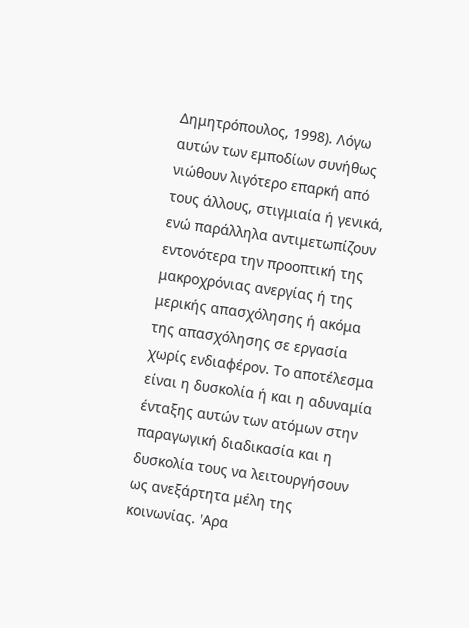Δημητρόπουλος, 1998). Λόγω αυτών των εμποδίων συνήθως νιώθουν λιγότερο επαρκή από τους άλλους, στιγμιαία ή γενικά, ενώ παράλληλα αντιμετωπίζουν εντονότερα την προοπτική της μακροχρόνιας ανεργίας ή της μερικής απασχόλησης ή ακόμα της απασχόλησης σε εργασία χωρίς ενδιαφέρον. Το αποτέλεσμα είναι η δυσκολία ή και η αδυναμία ένταξης αυτών των ατόμων στην παραγωγική διαδικασία και η δυσκολία τους να λειτουργήσουν ως ανεξάρτητα μέλη της κοινωνίας. 'Aρα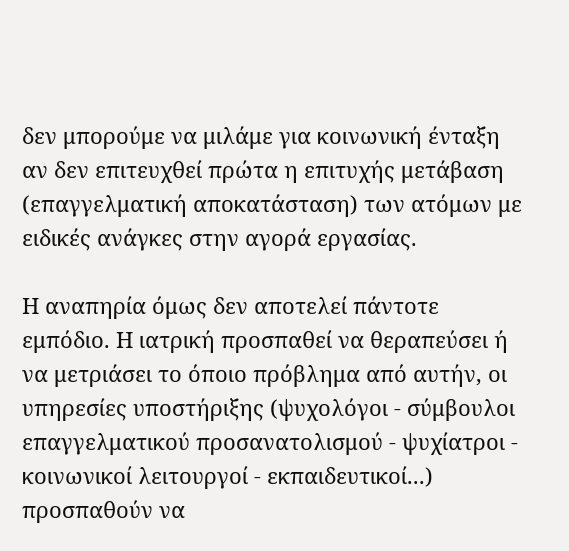δεν μπορούμε να μιλάμε για κοινωνική ένταξη αν δεν επιτευχθεί πρώτα η επιτυχής μετάβαση (επαγγελματική αποκατάσταση) των ατόμων με ειδικές ανάγκες στην αγορά εργασίας.

Η αναπηρία όμως δεν αποτελεί πάντοτε εμπόδιο. Η ιατρική προσπαθεί να θεραπεύσει ή να μετριάσει το όποιο πρόβλημα από αυτήν, οι υπηρεσίες υποστήριξης (ψυχολόγοι - σύμβουλοι επαγγελματικού προσανατολισμού - ψυχίατροι - κοινωνικοί λειτουργοί - εκπαιδευτικοί...) προσπαθούν να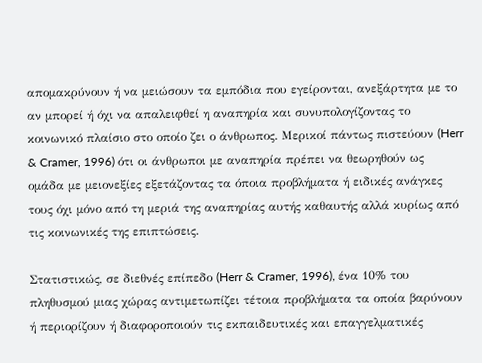απομακρύνουν ή να μειώσουν τα εμπόδια που εγείρονται, ανεξάρτητα με το αν μπορεί ή όχι να απαλειφθεί η αναπηρία και συνυπολογίζοντας το κοινωνικό πλαίσιο στο οποίο ζει ο άνθρωπος. Μερικοί πάντως πιστεύουν (Herr & Cramer, 1996) ότι οι άνθρωποι με αναπηρία πρέπει να θεωρηθούν ως ομάδα με μειονεξίες εξετάζοντας τα όποια προβλήματα ή ειδικές ανάγκες τους όχι μόνο από τη μεριά της αναπηρίας αυτής καθαυτής αλλά κυρίως από τις κοινωνικές της επιπτώσεις.

Στατιστικώς, σε διεθνές επίπεδο (Herr & Cramer, 1996), ένα 10% του πληθυσμού μιας χώρας αντιμετωπίζει τέτοια προβλήματα τα οποία βαρύνουν ή περιορίζουν ή διαφοροποιούν τις εκπαιδευτικές και επαγγελματικές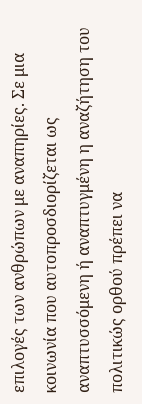επιλογές των ανθρώπων με αναπηρίες. Σε μια κοινωνία που αυτοπροσδιορίζεται ως αναπτυσσόμενη ή αναπτυγμένη η αναζήτηση του πολιτικώς ορθού πρέπει να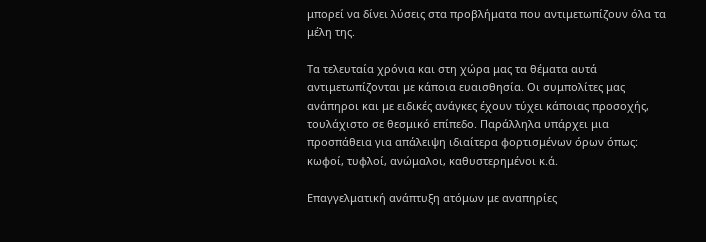μπορεί να δίνει λύσεις στα προβλήματα που αντιμετωπίζουν όλα τα μέλη της.

Τα τελευταία χρόνια και στη χώρα μας τα θέματα αυτά αντιμετωπίζονται με κάποια ευαισθησία. Οι συμπολίτες μας ανάπηροι και με ειδικές ανάγκες έχουν τύχει κάποιας προσοχής, τουλάχιστο σε θεσμικό επίπεδο. Παράλληλα υπάρχει μια προσπάθεια για απάλειψη ιδιαίτερα φορτισμένων όρων όπως: κωφοί, τυφλοί, ανώμαλοι, καθυστερημένοι κ.ά.

Επαγγελματική ανάπτυξη ατόμων με αναπηρίες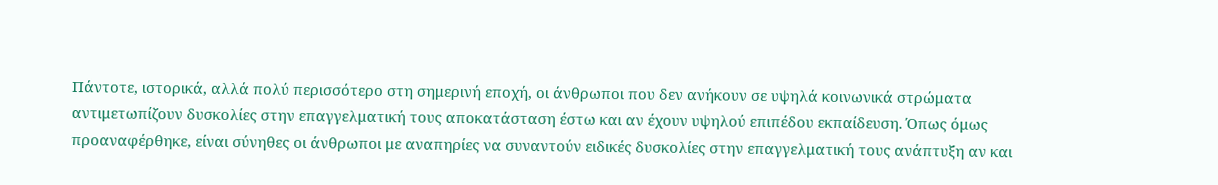Πάντοτε, ιστορικά, αλλά πολύ περισσότερο στη σημερινή εποχή, οι άνθρωποι που δεν ανήκουν σε υψηλά κοινωνικά στρώματα αντιμετωπίζουν δυσκολίες στην επαγγελματική τους αποκατάσταση έστω και αν έχουν υψηλού επιπέδου εκπαίδευση. Όπως όμως προαναφέρθηκε, είναι σύνηθες οι άνθρωποι με αναπηρίες να συναντούν ειδικές δυσκολίες στην επαγγελματική τους ανάπτυξη αν και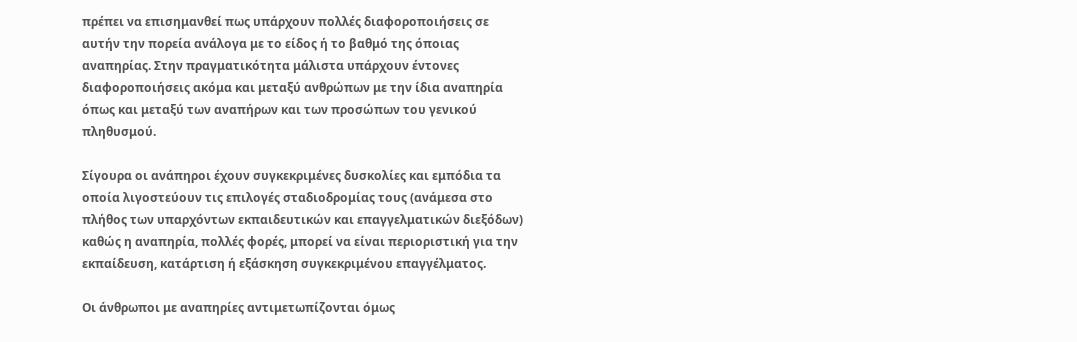πρέπει να επισημανθεί πως υπάρχουν πολλές διαφοροποιήσεις σε αυτήν την πορεία ανάλογα με το είδος ή το βαθμό της όποιας αναπηρίας. Στην πραγματικότητα μάλιστα υπάρχουν έντονες διαφοροποιήσεις ακόμα και μεταξύ ανθρώπων με την ίδια αναπηρία όπως και μεταξύ των αναπήρων και των προσώπων του γενικού πληθυσμού.

Σίγουρα οι ανάπηροι έχουν συγκεκριμένες δυσκολίες και εμπόδια τα οποία λιγοστεύουν τις επιλογές σταδιοδρομίας τους (ανάμεσα στο πλήθος των υπαρχόντων εκπαιδευτικών και επαγγελματικών διεξόδων) καθώς η αναπηρία, πολλές φορές, μπορεί να είναι περιοριστική για την εκπαίδευση, κατάρτιση ή εξάσκηση συγκεκριμένου επαγγέλματος.

Οι άνθρωποι με αναπηρίες αντιμετωπίζονται όμως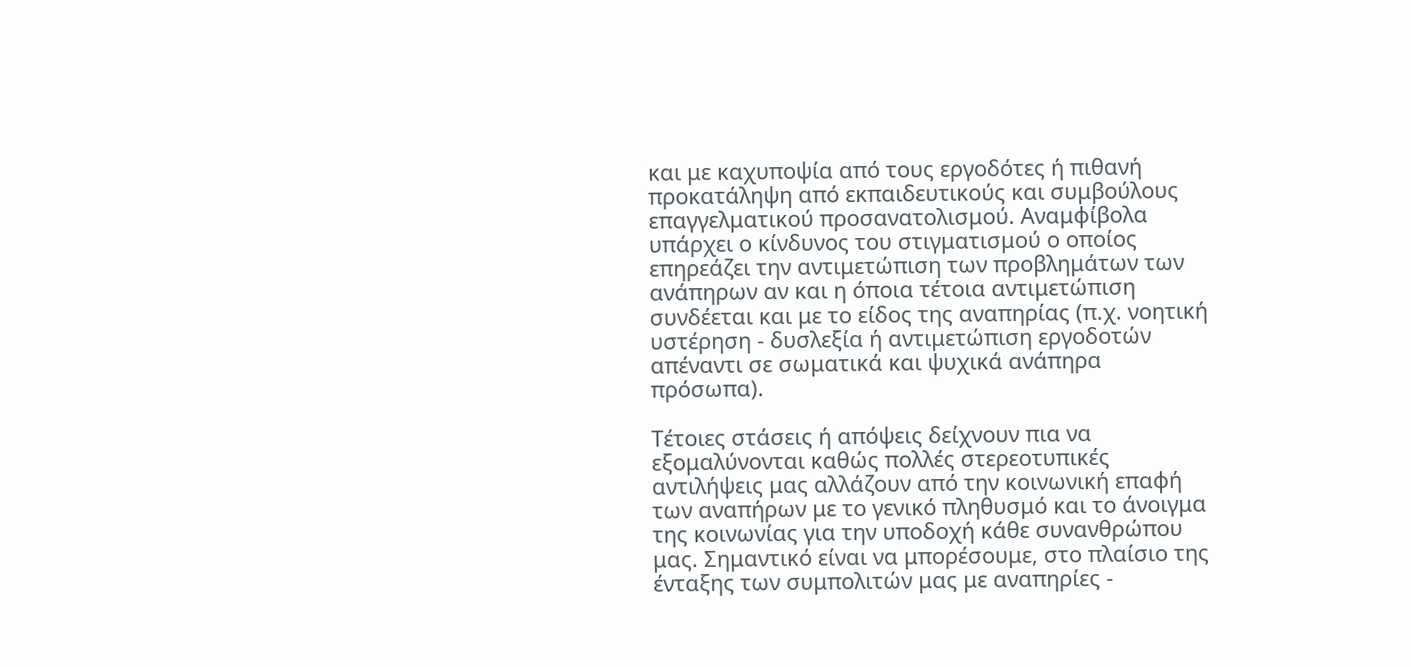και με καχυποψία από τους εργοδότες ή πιθανή προκατάληψη από εκπαιδευτικούς και συμβούλους επαγγελματικού προσανατολισμού. Αναμφίβολα υπάρχει ο κίνδυνος του στιγματισμού ο οποίος επηρεάζει την αντιμετώπιση των προβλημάτων των ανάπηρων αν και η όποια τέτοια αντιμετώπιση συνδέεται και με το είδος της αναπηρίας (π.χ. νοητική υστέρηση - δυσλεξία ή αντιμετώπιση εργοδοτών απέναντι σε σωματικά και ψυχικά ανάπηρα πρόσωπα).

Τέτοιες στάσεις ή απόψεις δείχνουν πια να εξομαλύνονται καθώς πολλές στερεοτυπικές αντιλήψεις μας αλλάζουν από την κοινωνική επαφή των αναπήρων με το γενικό πληθυσμό και το άνοιγμα της κοινωνίας για την υποδοχή κάθε συνανθρώπου μας. Σημαντικό είναι να μπορέσουμε, στο πλαίσιο της ένταξης των συμπολιτών μας με αναπηρίες -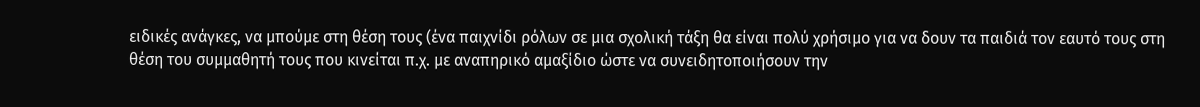ειδικές ανάγκες, να μπούμε στη θέση τους (ένα παιχνίδι ρόλων σε μια σχολική τάξη θα είναι πολύ χρήσιμο για να δουν τα παιδιά τον εαυτό τους στη θέση του συμμαθητή τους που κινείται π.χ. με αναπηρικό αμαξίδιο ώστε να συνειδητοποιήσουν την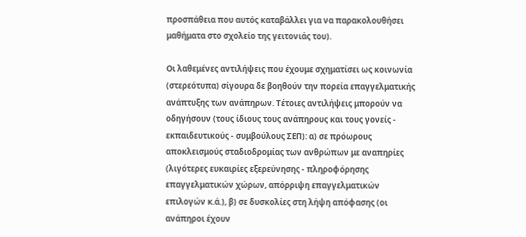προσπάθεια που αυτός καταβάλλει για να παρακολουθήσει μαθήματα στο σχολείο της γειτονιάς του).

Οι λαθεμένες αντιλήψεις που έχουμε σχηματίσει ως κοινωνία (στερεότυπα) σίγουρα δε βοηθούν την πορεία επαγγελματικής ανάπτυξης των ανάπηρων. Τέτοιες αντιλήψεις μπορούν να οδηγήσουν (τους ίδιους τους ανάπηρους και τους γονείς - εκπαιδευτικούς - συμβούλους ΣΕΠ): α) σε πρόωρους αποκλεισμούς σταδιοδρομίας των ανθρώπων με αναπηρίες (λιγότερες ευκαιρίες εξερεύνησης - πληροφόρησης επαγγελματικών χώρων, απόρριψη επαγγελματικών επιλογών κ.ά.), β) σε δυσκολίες στη λήψη απόφασης (οι ανάπηροι έχουν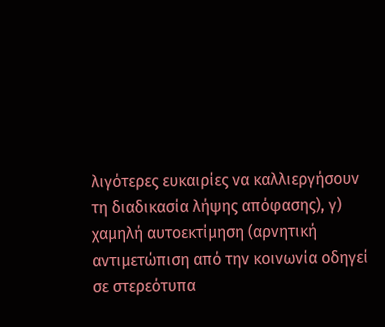λιγότερες ευκαιρίες να καλλιεργήσουν τη διαδικασία λήψης απόφασης), γ) χαμηλή αυτοεκτίμηση (αρνητική αντιμετώπιση από την κοινωνία οδηγεί σε στερεότυπα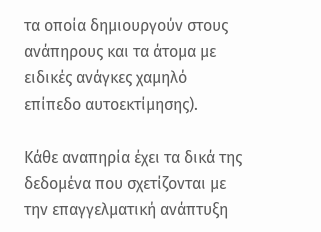τα οποία δημιουργούν στους ανάπηρους και τα άτομα με ειδικές ανάγκες χαμηλό επίπεδο αυτοεκτίμησης).

Κάθε αναπηρία έχει τα δικά της δεδομένα που σχετίζονται με την επαγγελματική ανάπτυξη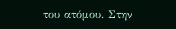του ατόμου. Στην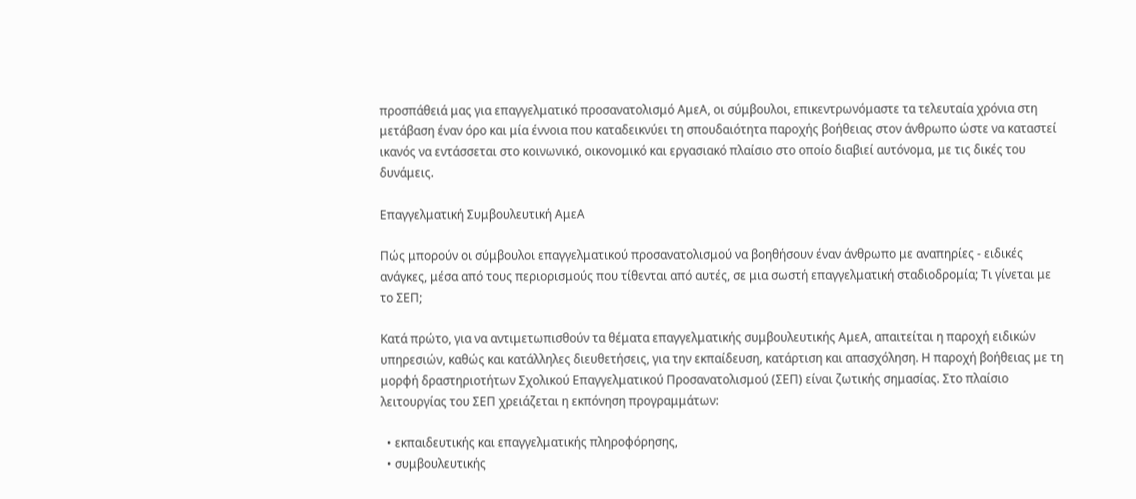προσπάθειά μας για επαγγελματικό προσανατολισμό ΑμεΑ, οι σύμβουλοι, επικεντρωνόμαστε τα τελευταία χρόνια στη μετάβαση έναν όρο και μία έννοια που καταδεικνύει τη σπουδαιότητα παροχής βοήθειας στον άνθρωπο ώστε να καταστεί ικανός να εντάσσεται στο κοινωνικό, οικονομικό και εργασιακό πλαίσιο στο οποίο διαβιεί αυτόνομα, με τις δικές του δυνάμεις.

Επαγγελματική Συμβουλευτική ΑμεΑ

Πώς μπορούν οι σύμβουλοι επαγγελματικού προσανατολισμού να βοηθήσουν έναν άνθρωπο με αναπηρίες - ειδικές ανάγκες, μέσα από τους περιορισμούς που τίθενται από αυτές, σε μια σωστή επαγγελματική σταδιοδρομία; Τι γίνεται με το ΣΕΠ;

Κατά πρώτο, για να αντιμετωπισθούν τα θέματα επαγγελματικής συμβουλευτικής ΑμεΑ, απαιτείται η παροχή ειδικών υπηρεσιών, καθώς και κατάλληλες διευθετήσεις, για την εκπαίδευση, κατάρτιση και απασχόληση. Η παροχή βοήθειας με τη μορφή δραστηριοτήτων Σχολικού Επαγγελματικού Προσανατολισμού (ΣΕΠ) είναι ζωτικής σημασίας. Στο πλαίσιο λειτουργίας του ΣΕΠ χρειάζεται η εκπόνηση προγραμμάτων:

  • εκπαιδευτικής και επαγγελματικής πληροφόρησης,
  • συμβουλευτικής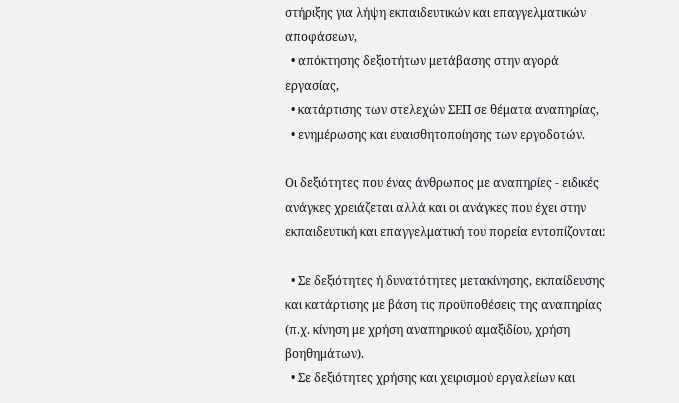στήριξης για λήψη εκπαιδευτικών και επαγγελματικών αποφάσεων,
  • απόκτησης δεξιοτήτων μετάβασης στην αγορά εργασίας,
  • κατάρτισης των στελεχών ΣΕΠ σε θέματα αναπηρίας,
  • ενημέρωσης και ευαισθητοποίησης των εργοδοτών.

Οι δεξιότητες που ένας άνθρωπος με αναπηρίες - ειδικές ανάγκες χρειάζεται αλλά και οι ανάγκες που έχει στην εκπαιδευτική και επαγγελματική του πορεία εντοπίζονται:

  • Σε δεξιότητες ή δυνατότητες μετακίνησης, εκπαίδευσης και κατάρτισης με βάση τις προϋποθέσεις της αναπηρίας (π.χ. κίνηση με χρήση αναπηρικού αμαξιδίου, χρήση βοηθημάτων).
  • Σε δεξιότητες χρήσης και χειρισμού εργαλείων και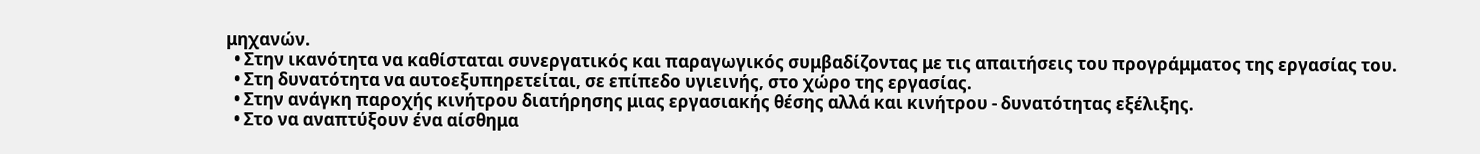μηχανών.
  • Στην ικανότητα να καθίσταται συνεργατικός και παραγωγικός συμβαδίζοντας με τις απαιτήσεις του προγράμματος της εργασίας του.
  • Στη δυνατότητα να αυτοεξυπηρετείται, σε επίπεδο υγιεινής, στο χώρο της εργασίας.
  • Στην ανάγκη παροχής κινήτρου διατήρησης μιας εργασιακής θέσης αλλά και κινήτρου - δυνατότητας εξέλιξης.
  • Στο να αναπτύξουν ένα αίσθημα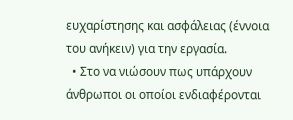ευχαρίστησης και ασφάλειας (έννοια του ανήκειν) για την εργασία.
  • Στο να νιώσουν πως υπάρχουν άνθρωποι οι οποίοι ενδιαφέρονται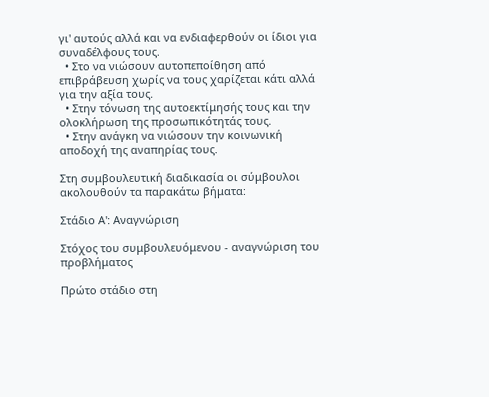γι' αυτούς αλλά και να ενδιαφερθούν οι ίδιοι για συναδέλφους τους.
  • Στο να νιώσουν αυτοπεποίθηση από επιβράβευση χωρίς να τους χαρίζεται κάτι αλλά για την αξία τους.
  • Στην τόνωση της αυτοεκτίμησής τους και την ολοκλήρωση της προσωπικότητάς τους.
  • Στην ανάγκη να νιώσουν την κοινωνική αποδοχή της αναπηρίας τους.

Στη συμβουλευτική διαδικασία οι σύμβουλοι ακολουθούν τα παρακάτω βήματα:

Στάδιο Α': Αναγνώριση

Στόχος του συμβουλευόμενου - αναγνώριση του προβλήματος

Πρώτο στάδιο στη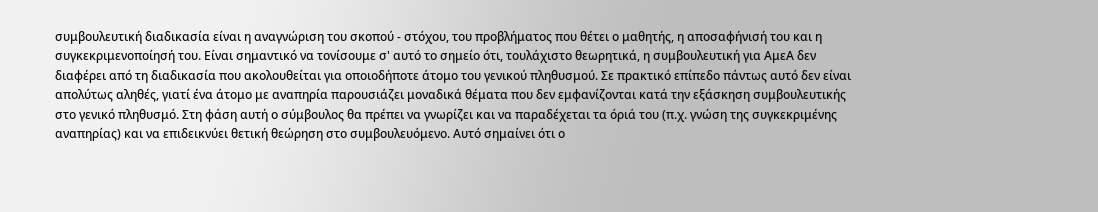συμβουλευτική διαδικασία είναι η αναγνώριση του σκοπού - στόχου, του προβλήματος που θέτει ο μαθητής, η αποσαφήνισή του και η συγκεκριμενοποίησή του. Είναι σημαντικό να τονίσουμε σ' αυτό το σημείο ότι, τουλάχιστο θεωρητικά, η συμβουλευτική για ΑμεΑ δεν διαφέρει από τη διαδικασία που ακολουθείται για οποιοδήποτε άτομο του γενικού πληθυσμού. Σε πρακτικό επίπεδο πάντως αυτό δεν είναι απολύτως αληθές, γιατί ένα άτομο με αναπηρία παρουσιάζει μοναδικά θέματα που δεν εμφανίζονται κατά την εξάσκηση συμβουλευτικής στο γενικό πληθυσμό. Στη φάση αυτή ο σύμβουλος θα πρέπει να γνωρίζει και να παραδέχεται τα όριά του (π.χ. γνώση της συγκεκριμένης αναπηρίας) και να επιδεικνύει θετική θεώρηση στο συμβουλευόμενο. Αυτό σημαίνει ότι ο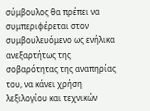σύμβουλος θα πρέπει να συμπεριφέρεται στον συμβουλευόμενο ως ενήλικα ανεξαρτήτως της σοβαρότητας της αναπηρίας του, να κάνει χρήση λεξιλογίου και τεχνικών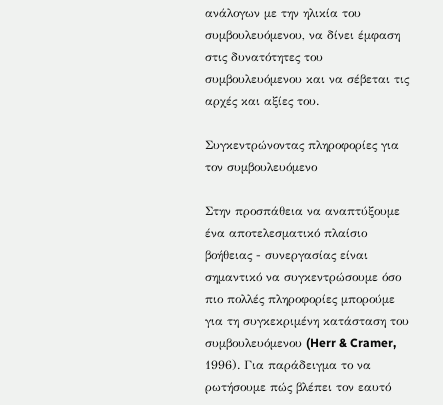ανάλογων με την ηλικία του συμβουλευόμενου, να δίνει έμφαση στις δυνατότητες του συμβουλευόμενου και να σέβεται τις αρχές και αξίες του.

Συγκεντρώνοντας πληροφορίες για τον συμβουλευόμενο

Στην προσπάθεια να αναπτύξουμε ένα αποτελεσματικό πλαίσιο βοήθειας - συνεργασίας είναι σημαντικό να συγκεντρώσουμε όσο πιο πολλές πληροφορίες μπορούμε για τη συγκεκριμένη κατάσταση του συμβουλευόμενου (Herr & Cramer, 1996). Για παράδειγμα το να ρωτήσουμε πώς βλέπει τον εαυτό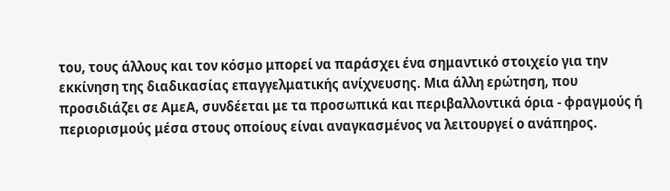του, τους άλλους και τον κόσμο μπορεί να παράσχει ένα σημαντικό στοιχείο για την εκκίνηση της διαδικασίας επαγγελματικής ανίχνευσης. Μια άλλη ερώτηση, που προσιδιάζει σε ΑμεΑ, συνδέεται με τα προσωπικά και περιβαλλοντικά όρια - φραγμούς ή περιορισμούς μέσα στους οποίους είναι αναγκασμένος να λειτουργεί ο ανάπηρος.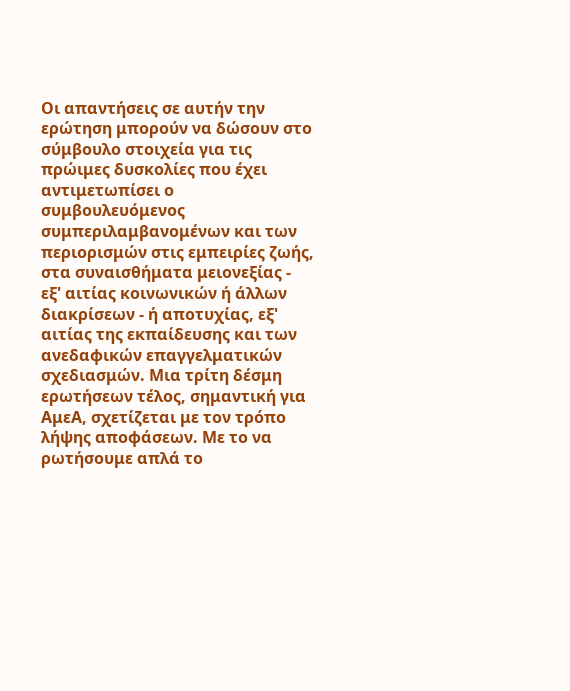Οι απαντήσεις σε αυτήν την ερώτηση μπορούν να δώσουν στο σύμβουλο στοιχεία για τις πρώιμες δυσκολίες που έχει αντιμετωπίσει ο συμβουλευόμενος συμπεριλαμβανομένων και των περιορισμών στις εμπειρίες ζωής, στα συναισθήματα μειονεξίας - εξ' αιτίας κοινωνικών ή άλλων διακρίσεων - ή αποτυχίας, εξ' αιτίας της εκπαίδευσης και των ανεδαφικών επαγγελματικών σχεδιασμών. Μια τρίτη δέσμη ερωτήσεων τέλος, σημαντική για ΑμεΑ, σχετίζεται με τον τρόπο λήψης αποφάσεων. Με το να ρωτήσουμε απλά το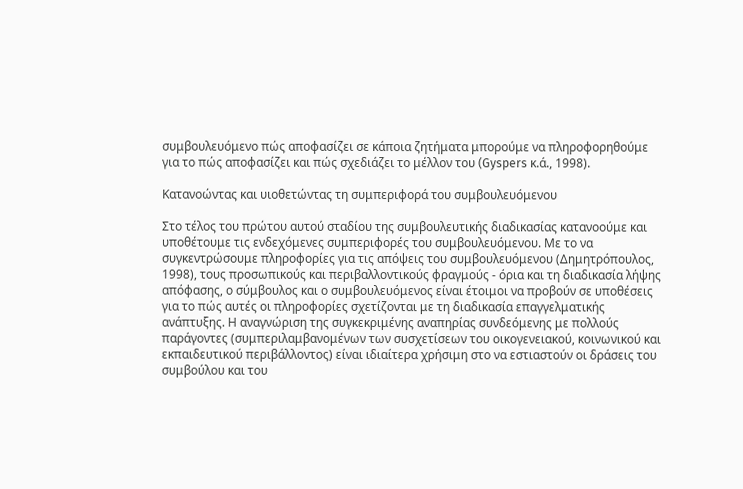συμβουλευόμενο πώς αποφασίζει σε κάποια ζητήματα μπορούμε να πληροφορηθούμε για το πώς αποφασίζει και πώς σχεδιάζει το μέλλον του (Gyspers κ.ά., 1998).

Κατανοώντας και υιοθετώντας τη συμπεριφορά του συμβουλευόμενου

Στο τέλος του πρώτου αυτού σταδίου της συμβουλευτικής διαδικασίας κατανοούμε και υποθέτουμε τις ενδεχόμενες συμπεριφορές του συμβουλευόμενου. Με το να συγκεντρώσουμε πληροφορίες για τις απόψεις του συμβουλευόμενου (Δημητρόπουλος, 1998), τους προσωπικούς και περιβαλλοντικούς φραγμούς - όρια και τη διαδικασία λήψης απόφασης, ο σύμβουλος και ο συμβουλευόμενος είναι έτοιμοι να προβούν σε υποθέσεις για το πώς αυτές οι πληροφορίες σχετίζονται με τη διαδικασία επαγγελματικής ανάπτυξης. Η αναγνώριση της συγκεκριμένης αναπηρίας συνδεόμενης με πολλούς παράγοντες (συμπεριλαμβανομένων των συσχετίσεων του οικογενειακού, κοινωνικού και εκπαιδευτικού περιβάλλοντος) είναι ιδιαίτερα χρήσιμη στο να εστιαστούν οι δράσεις του συμβούλου και του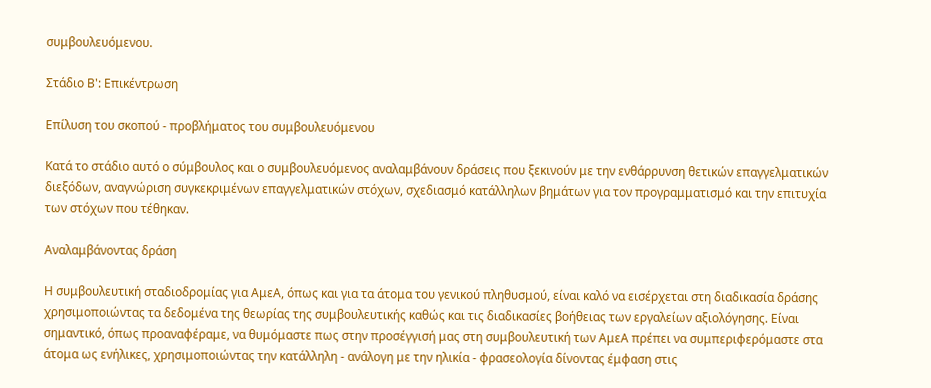συμβουλευόμενου.

Στάδιο Β': Επικέντρωση

Επίλυση του σκοπού - προβλήματος του συμβουλευόμενου

Κατά το στάδιο αυτό ο σύμβουλος και ο συμβουλευόμενος αναλαμβάνουν δράσεις που ξεκινούν με την ενθάρρυνση θετικών επαγγελματικών διεξόδων, αναγνώριση συγκεκριμένων επαγγελματικών στόχων, σχεδιασμό κατάλληλων βημάτων για τον προγραμματισμό και την επιτυχία των στόχων που τέθηκαν.

Αναλαμβάνοντας δράση

Η συμβουλευτική σταδιοδρομίας για ΑμεΑ, όπως και για τα άτομα του γενικού πληθυσμού, είναι καλό να εισέρχεται στη διαδικασία δράσης χρησιμοποιώντας τα δεδομένα της θεωρίας της συμβουλευτικής καθώς και τις διαδικασίες βοήθειας των εργαλείων αξιολόγησης. Είναι σημαντικό, όπως προαναφέραμε, να θυμόμαστε πως στην προσέγγισή μας στη συμβουλευτική των ΑμεΑ πρέπει να συμπεριφερόμαστε στα άτομα ως ενήλικες, χρησιμοποιώντας την κατάλληλη - ανάλογη με την ηλικία - φρασεολογία δίνοντας έμφαση στις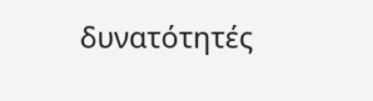δυνατότητές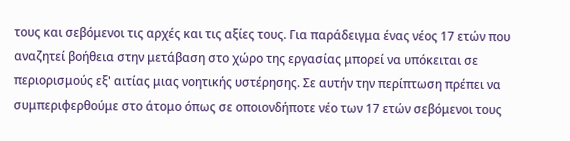τους και σεβόμενοι τις αρχές και τις αξίες τους. Για παράδειγμα ένας νέος 17 ετών που αναζητεί βοήθεια στην μετάβαση στο χώρο της εργασίας μπορεί να υπόκειται σε περιορισμούς εξ' αιτίας μιας νοητικής υστέρησης. Σε αυτήν την περίπτωση πρέπει να συμπεριφερθούμε στο άτομο όπως σε οποιονδήποτε νέο των 17 ετών σεβόμενοι τους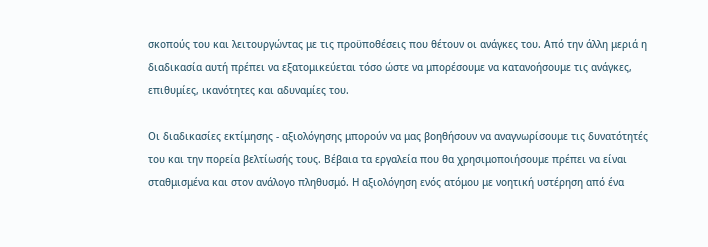σκοπούς του και λειτουργώντας με τις προϋποθέσεις που θέτουν οι ανάγκες του. Από την άλλη μεριά η διαδικασία αυτή πρέπει να εξατομικεύεται τόσο ώστε να μπορέσουμε να κατανοήσουμε τις ανάγκες, επιθυμίες, ικανότητες και αδυναμίες του.

Οι διαδικασίες εκτίμησης - αξιολόγησης μπορούν να μας βοηθήσουν να αναγνωρίσουμε τις δυνατότητές του και την πορεία βελτίωσής τους. Βέβαια τα εργαλεία που θα χρησιμοποιήσουμε πρέπει να είναι σταθμισμένα και στον ανάλογο πληθυσμό. Η αξιολόγηση ενός ατόμου με νοητική υστέρηση από ένα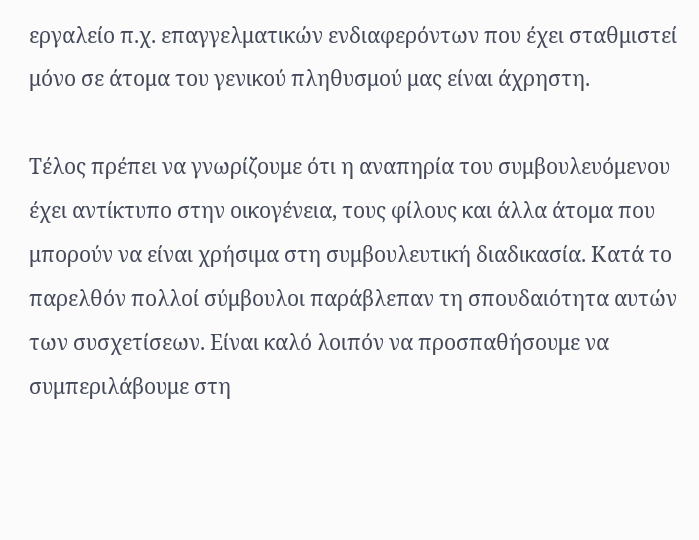εργαλείο π.χ. επαγγελματικών ενδιαφερόντων που έχει σταθμιστεί μόνο σε άτομα του γενικού πληθυσμού μας είναι άχρηστη.

Τέλος πρέπει να γνωρίζουμε ότι η αναπηρία του συμβουλευόμενου έχει αντίκτυπο στην οικογένεια, τους φίλους και άλλα άτομα που μπορούν να είναι χρήσιμα στη συμβουλευτική διαδικασία. Κατά το παρελθόν πολλοί σύμβουλοι παράβλεπαν τη σπουδαιότητα αυτών των συσχετίσεων. Είναι καλό λοιπόν να προσπαθήσουμε να συμπεριλάβουμε στη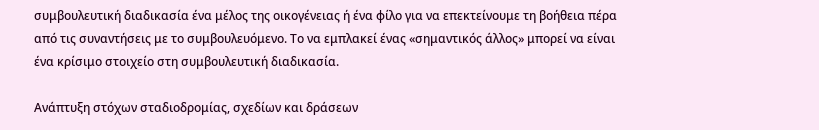συμβουλευτική διαδικασία ένα μέλος της οικογένειας ή ένα φίλο για να επεκτείνουμε τη βοήθεια πέρα από τις συναντήσεις με το συμβουλευόμενο. Το να εμπλακεί ένας «σημαντικός άλλος» μπορεί να είναι ένα κρίσιμο στοιχείο στη συμβουλευτική διαδικασία.

Ανάπτυξη στόχων σταδιοδρομίας, σχεδίων και δράσεων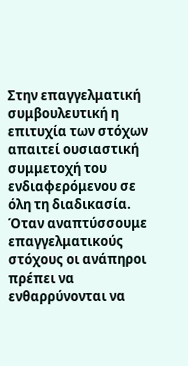Στην επαγγελματική συμβουλευτική η επιτυχία των στόχων απαιτεί ουσιαστική συμμετοχή του ενδιαφερόμενου σε όλη τη διαδικασία. Όταν αναπτύσσουμε επαγγελματικούς στόχους οι ανάπηροι πρέπει να ενθαρρύνονται να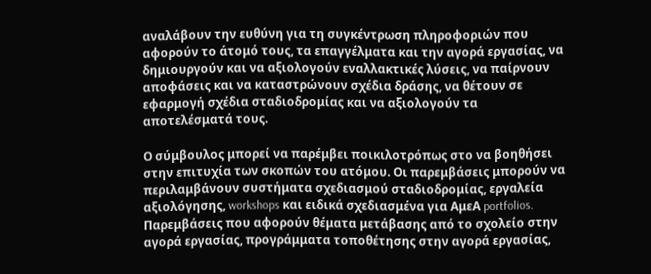αναλάβουν την ευθύνη για τη συγκέντρωση πληροφοριών που αφορούν το άτομό τους, τα επαγγέλματα και την αγορά εργασίας, να δημιουργούν και να αξιολογούν εναλλακτικές λύσεις, να παίρνουν αποφάσεις και να καταστρώνουν σχέδια δράσης, να θέτουν σε εφαρμογή σχέδια σταδιοδρομίας και να αξιολογούν τα αποτελέσματά τους.

Ο σύμβουλος μπορεί να παρέμβει ποικιλοτρόπως στο να βοηθήσει στην επιτυχία των σκοπών του ατόμου. Οι παρεμβάσεις μπορούν να περιλαμβάνουν συστήματα σχεδιασμού σταδιοδρομίας, εργαλεία αξιολόγησης, workshops και ειδικά σχεδιασμένα για ΑμεΑ portfolios. Παρεμβάσεις που αφορούν θέματα μετάβασης από το σχολείο στην αγορά εργασίας, προγράμματα τοποθέτησης στην αγορά εργασίας,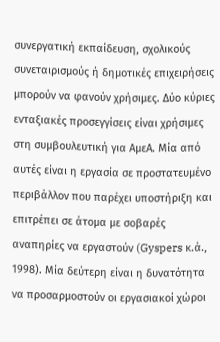συνεργατική εκπαίδευση, σχολικούς συνεταιρισμούς ή δημοτικές επιχειρήσεις μπορούν να φανούν χρήσιμες. Δύο κύριες ενταξιακές προσεγγίσεις είναι χρήσιμες στη συμβουλευτική για ΑμεΑ. Μία από αυτές είναι η εργασία σε προστατευμένο περιβάλλον που παρέχει υποστήριξη και επιτρέπει σε άτομα με σοβαρές αναπηρίες να εργαστούν (Gyspers κ.ά., 1998). Μία δεύτερη είναι η δυνατότητα να προσαρμοστούν οι εργασιακοί χώροι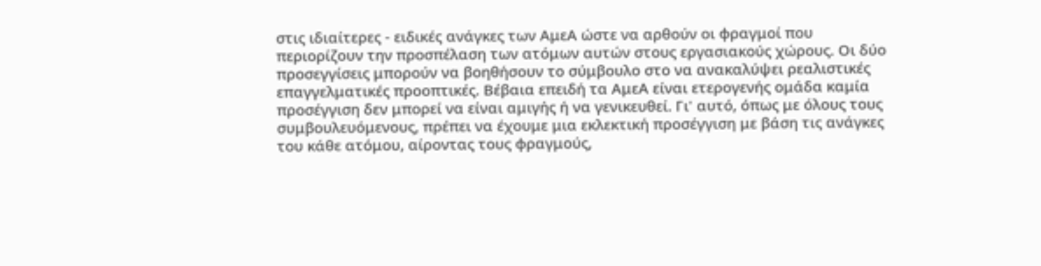στις ιδιαίτερες - ειδικές ανάγκες των ΑμεΑ ώστε να αρθούν οι φραγμοί που περιορίζουν την προσπέλαση των ατόμων αυτών στους εργασιακούς χώρους. Οι δύο προσεγγίσεις μπορούν να βοηθήσουν το σύμβουλο στο να ανακαλύψει ρεαλιστικές επαγγελματικές προοπτικές. Βέβαια επειδή τα ΑμεΑ είναι ετερογενής ομάδα καμία προσέγγιση δεν μπορεί να είναι αμιγής ή να γενικευθεί. Γι' αυτό, όπως με όλους τους συμβουλευόμενους, πρέπει να έχουμε μια εκλεκτική προσέγγιση με βάση τις ανάγκες του κάθε ατόμου, αίροντας τους φραγμούς,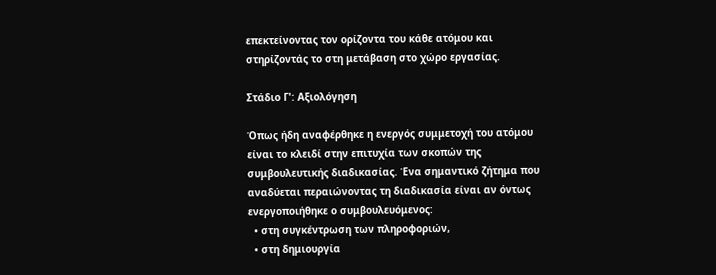επεκτείνοντας τον ορίζοντα του κάθε ατόμου και στηρίζοντάς το στη μετάβαση στο χώρο εργασίας.

Στάδιο Γ': Αξιολόγηση

Όπως ήδη αναφέρθηκε η ενεργός συμμετοχή του ατόμου είναι το κλειδί στην επιτυχία των σκοπών της συμβουλευτικής διαδικασίας. Ένα σημαντικό ζήτημα που αναδύεται περαιώνοντας τη διαδικασία είναι αν όντως ενεργοποιήθηκε ο συμβουλευόμενος:
  • στη συγκέντρωση των πληροφοριών,
  • στη δημιουργία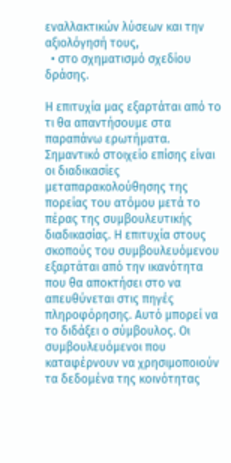εναλλακτικών λύσεων και την αξιολόγησή τους,
  • στο σχηματισμό σχεδίου δράσης.

Η επιτυχία μας εξαρτάται από το τι θα απαντήσουμε στα παραπάνω ερωτήματα. Σημαντικό στοιχείο επίσης είναι οι διαδικασίες μεταπαρακολούθησης της πορείας του ατόμου μετά το πέρας της συμβουλευτικής διαδικασίας. Η επιτυχία στους σκοπούς του συμβουλευόμενου εξαρτάται από την ικανότητα που θα αποκτήσει στο να απευθύνεται στις πηγές πληροφόρησης. Αυτό μπορεί να το διδάξει ο σύμβουλος. Οι συμβουλευόμενοι που καταφέρνουν να χρησιμοποιούν τα δεδομένα της κοινότητας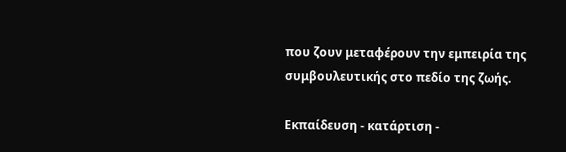που ζουν μεταφέρουν την εμπειρία της συμβουλευτικής στο πεδίο της ζωής.

Εκπαίδευση - κατάρτιση -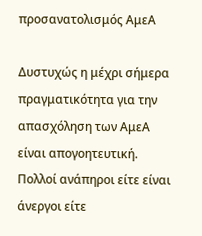προσανατολισμός ΑμεΑ

Δυστυχώς η μέχρι σήμερα πραγματικότητα για την απασχόληση των ΑμεΑ είναι απογοητευτική. Πολλοί ανάπηροι είτε είναι άνεργοι είτε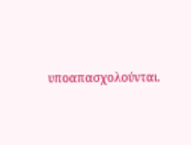υποαπασχολούνται.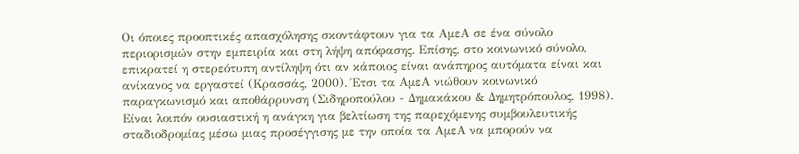Οι όποιες προοπτικές απασχόλησης σκοντάφτουν για τα ΑμεΑ σε ένα σύνολο περιορισμών στην εμπειρία και στη λήψη απόφασης. Επίσης, στο κοινωνικό σύνολο, επικρατεί η στερεότυπη αντίληψη ότι αν κάποιος είναι ανάπηρος αυτόματα είναι και ανίκανος να εργαστεί (Κρασσάς, 2000). Έτσι τα ΑμεΑ νιώθουν κοινωνικό παραγκωνισμό και αποθάρρυνση (Σιδηροπούλου - Δημακάκου & Δημητρόπουλος, 1998). Είναι λοιπόν ουσιαστική η ανάγκη για βελτίωση της παρεχόμενης συμβουλευτικής σταδιοδρομίας μέσω μιας προσέγγισης με την οποία τα ΑμεΑ να μπορούν να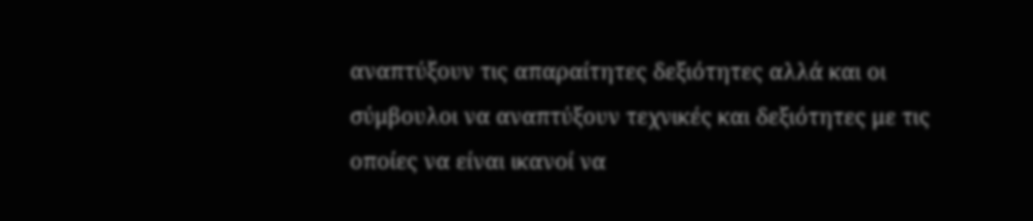αναπτύξουν τις απαραίτητες δεξιότητες αλλά και οι σύμβουλοι να αναπτύξουν τεχνικές και δεξιότητες με τις οποίες να είναι ικανοί να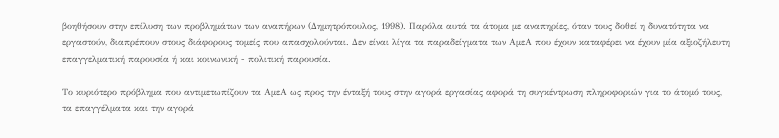βοηθήσουν στην επίλυση των προβλημάτων των αναπήρων (Δημητρόπουλος, 1998). Παρόλα αυτά τα άτομα με αναπηρίες, όταν τους δοθεί η δυνατότητα να εργαστούν, διαπρέπουν στους διάφορους τομείς που απασχολούνται. Δεν είναι λίγα τα παραδείγματα των ΑμεΑ που έχουν καταφέρει να έχουν μία αξιοζήλευτη επαγγελματική παρουσία ή και κοινωνική - πολιτική παρουσία.

Το κυριότερο πρόβλημα που αντιμετωπίζουν τα ΑμεΑ ως προς την ένταξή τους στην αγορά εργασίας αφορά τη συγκέντρωση πληροφοριών για το άτομό τους, τα επαγγέλματα και την αγορά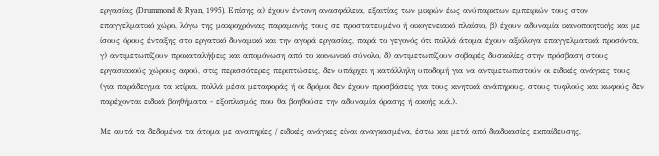εργασίας (Drummond & Ryan, 1995). Επίσης α) έχουν έντονη ανασφάλεια, εξαιτίας των μικρών έως ανύπαρκτων εμπειριών τους στον επαγγελματικό χώρο, λόγω της μακροχρόνιας παραμονής τους σε προστατευμένο ή οικογενειακό πλαίσιο, β) έχουν αδυναμία ικανοποιητικής και με ίσους όρους ένταξης στο εργατικό δυναμικό και την αγορά εργασίας, παρά το γεγονός ότι πολλά άτομα έχουν αξιόλογα επαγγελματικά προσόντα, γ) αντιμετωπίζουν προκαταλήψεις και απομόνωση από το κοινωνικό σύνολο, δ) αντιμετωπίζουν σοβαρές δυσκολίες στην πρόσβαση στους εργασιακούς χώρους αφού, στις περισσότερες περιπτώσεις, δεν υπάρχει η κατάλληλη υποδομή για να αντιμετωπιστούν οι ειδικές ανάγκες τους (για παράδειγμα τα κτίρια, πολλά μέσα μεταφοράς ή οι δρόμοι δεν έχουν προσβάσεις για τους κινητικά ανάπηρους, στους τυφλούς και κωφούς δεν παρέχονται ειδικά βοηθήματα - εξοπλισμός που θα βοηθούσε την αδυναμία όρασης ή ακοής κ.ά.).

Με αυτά τα δεδομένα τα άτομα με αναπηρίες / ειδικές ανάγκες είναι αναγκασμένα, έστω και μετά από διαδικασίες εκπαίδευσης,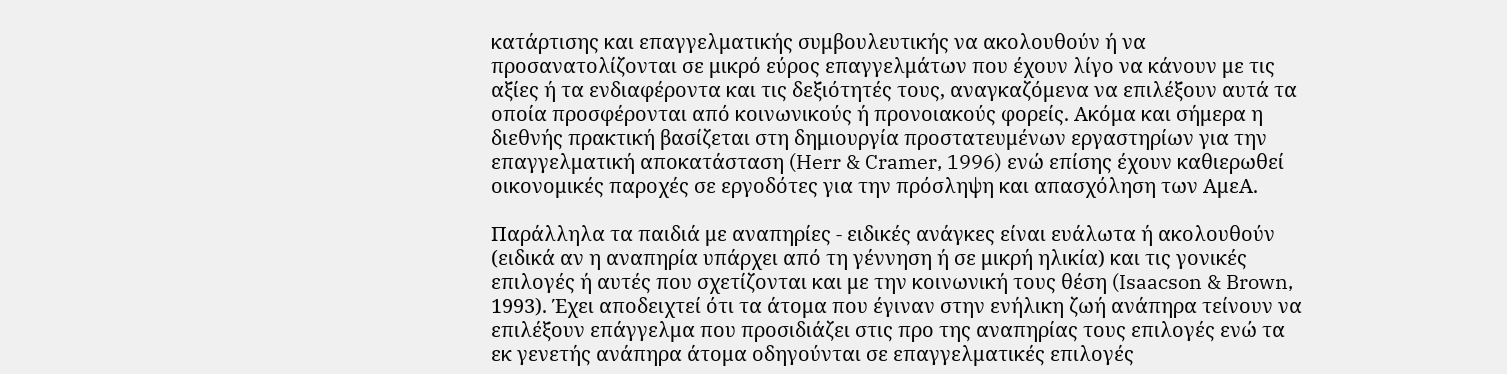κατάρτισης και επαγγελματικής συμβουλευτικής να ακολουθούν ή να προσανατολίζονται σε μικρό εύρος επαγγελμάτων που έχουν λίγο να κάνουν με τις αξίες ή τα ενδιαφέροντα και τις δεξιότητές τους, αναγκαζόμενα να επιλέξουν αυτά τα οποία προσφέρονται από κοινωνικούς ή προνοιακούς φορείς. Ακόμα και σήμερα η διεθνής πρακτική βασίζεται στη δημιουργία προστατευμένων εργαστηρίων για την επαγγελματική αποκατάσταση (Herr & Cramer, 1996) ενώ επίσης έχουν καθιερωθεί οικονομικές παροχές σε εργοδότες για την πρόσληψη και απασχόληση των ΑμεΑ.

Παράλληλα τα παιδιά με αναπηρίες - ειδικές ανάγκες είναι ευάλωτα ή ακολουθούν (ειδικά αν η αναπηρία υπάρχει από τη γέννηση ή σε μικρή ηλικία) και τις γονικές επιλογές ή αυτές που σχετίζονται και με την κοινωνική τους θέση (Isaacson & Brown, 1993). Έχει αποδειχτεί ότι τα άτομα που έγιναν στην ενήλικη ζωή ανάπηρα τείνουν να επιλέξουν επάγγελμα που προσιδιάζει στις προ της αναπηρίας τους επιλογές ενώ τα εκ γενετής ανάπηρα άτομα οδηγούνται σε επαγγελματικές επιλογές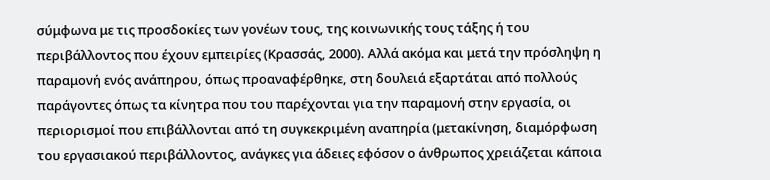σύμφωνα με τις προσδοκίες των γονέων τους, της κοινωνικής τους τάξης ή του περιβάλλοντος που έχουν εμπειρίες (Κρασσάς, 2000). Αλλά ακόμα και μετά την πρόσληψη η παραμονή ενός ανάπηρου, όπως προαναφέρθηκε, στη δουλειά εξαρτάται από πολλούς παράγοντες όπως τα κίνητρα που του παρέχονται για την παραμονή στην εργασία, οι περιορισμοί που επιβάλλονται από τη συγκεκριμένη αναπηρία (μετακίνηση, διαμόρφωση του εργασιακού περιβάλλοντος, ανάγκες για άδειες εφόσον ο άνθρωπος χρειάζεται κάποια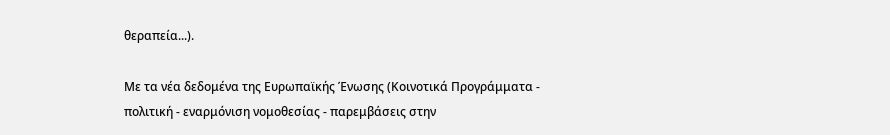θεραπεία...).

Με τα νέα δεδομένα της Ευρωπαϊκής Ένωσης (Κοινοτικά Προγράμματα - πολιτική - εναρμόνιση νομοθεσίας - παρεμβάσεις στην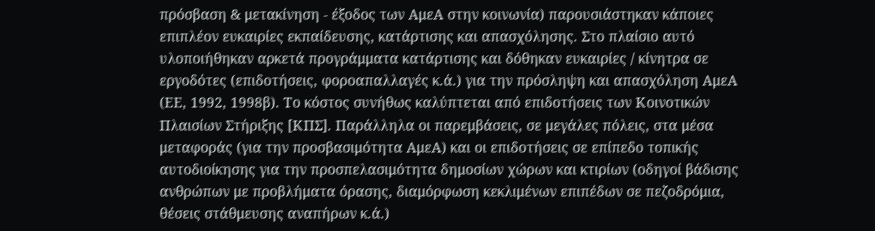πρόσβαση & μετακίνηση - έξοδος των ΑμεΑ στην κοινωνία) παρουσιάστηκαν κάποιες επιπλέον ευκαιρίες εκπαίδευσης, κατάρτισης και απασχόλησης. Στο πλαίσιο αυτό υλοποιήθηκαν αρκετά προγράμματα κατάρτισης και δόθηκαν ευκαιρίες / κίνητρα σε εργοδότες (επιδοτήσεις, φοροαπαλλαγές κ.ά.) για την πρόσληψη και απασχόληση ΑμεΑ (ΕΕ, 1992, 1998β). Το κόστος συνήθως καλύπτεται από επιδοτήσεις των Κοινοτικών Πλαισίων Στήριξης [ΚΠΣ]. Παράλληλα οι παρεμβάσεις, σε μεγάλες πόλεις, στα μέσα μεταφοράς (για την προσβασιμότητα ΑμεΑ) και οι επιδοτήσεις σε επίπεδο τοπικής αυτοδιοίκησης για την προσπελασιμότητα δημοσίων χώρων και κτιρίων (οδηγοί βάδισης ανθρώπων με προβλήματα όρασης, διαμόρφωση κεκλιμένων επιπέδων σε πεζοδρόμια, θέσεις στάθμευσης αναπήρων κ.ά.)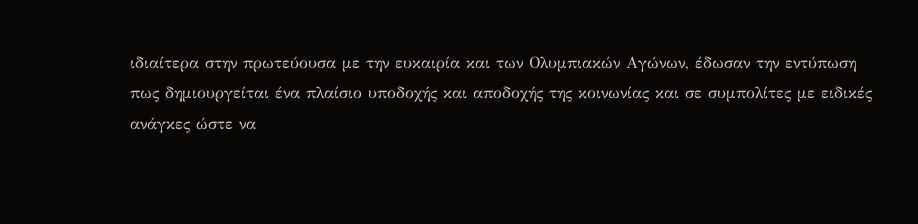ιδιαίτερα στην πρωτεύουσα με την ευκαιρία και των Ολυμπιακών Αγώνων, έδωσαν την εντύπωση πως δημιουργείται ένα πλαίσιο υποδοχής και αποδοχής της κοινωνίας και σε συμπολίτες με ειδικές ανάγκες ώστε να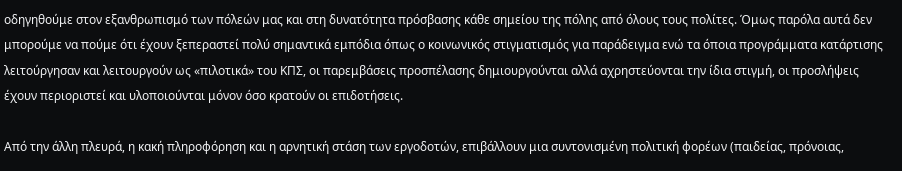οδηγηθούμε στον εξανθρωπισμό των πόλεών μας και στη δυνατότητα πρόσβασης κάθε σημείου της πόλης από όλους τους πολίτες. Όμως παρόλα αυτά δεν μπορούμε να πούμε ότι έχουν ξεπεραστεί πολύ σημαντικά εμπόδια όπως ο κοινωνικός στιγματισμός για παράδειγμα ενώ τα όποια προγράμματα κατάρτισης λειτούργησαν και λειτουργούν ως «πιλοτικά» του ΚΠΣ, οι παρεμβάσεις προσπέλασης δημιουργούνται αλλά αχρηστεύονται την ίδια στιγμή, οι προσλήψεις έχουν περιοριστεί και υλοποιούνται μόνον όσο κρατούν οι επιδοτήσεις.

Από την άλλη πλευρά, η κακή πληροφόρηση και η αρνητική στάση των εργοδοτών, επιβάλλουν μια συντονισμένη πολιτική φορέων (παιδείας, πρόνοιας,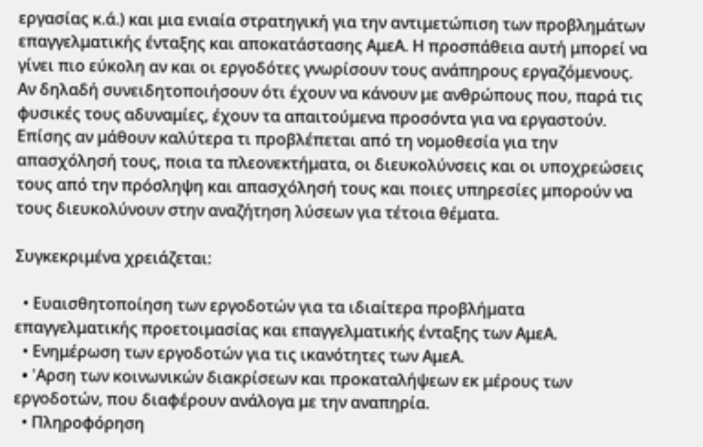εργασίας κ.ά.) και μια ενιαία στρατηγική για την αντιμετώπιση των προβλημάτων επαγγελματικής ένταξης και αποκατάστασης ΑμεΑ. Η προσπάθεια αυτή μπορεί να γίνει πιο εύκολη αν και οι εργοδότες γνωρίσουν τους ανάπηρους εργαζόμενους. Αν δηλαδή συνειδητοποιήσουν ότι έχουν να κάνουν με ανθρώπους που, παρά τις φυσικές τους αδυναμίες, έχουν τα απαιτούμενα προσόντα για να εργαστούν. Επίσης αν μάθουν καλύτερα τι προβλέπεται από τη νομοθεσία για την απασχόλησή τους, ποια τα πλεονεκτήματα, οι διευκολύνσεις και οι υποχρεώσεις τους από την πρόσληψη και απασχόλησή τους και ποιες υπηρεσίες μπορούν να τους διευκολύνουν στην αναζήτηση λύσεων για τέτοια θέματα.

Συγκεκριμένα χρειάζεται:

  • Ευαισθητοποίηση των εργοδοτών για τα ιδιαίτερα προβλήματα επαγγελματικής προετοιμασίας και επαγγελματικής ένταξης των ΑμεΑ.
  • Ενημέρωση των εργοδοτών για τις ικανότητες των ΑμεΑ.
  • 'Aρση των κοινωνικών διακρίσεων και προκαταλήψεων εκ μέρους των εργοδοτών, που διαφέρουν ανάλογα με την αναπηρία.
  • Πληροφόρηση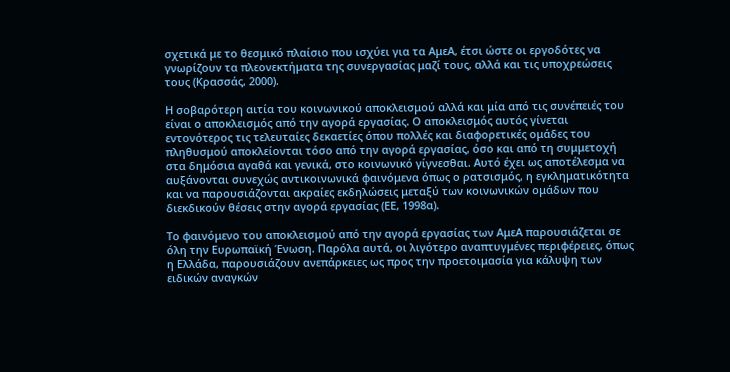σχετικά με το θεσμικό πλαίσιο που ισχύει για τα ΑμεΑ, έτσι ώστε οι εργοδότες να γνωρίζουν τα πλεονεκτήματα της συνεργασίας μαζί τους, αλλά και τις υποχρεώσεις τους (Κρασσάς, 2000).

Η σοβαρότερη αιτία του κοινωνικού αποκλεισμού αλλά και μία από τις συνέπειές του είναι ο αποκλεισμός από την αγορά εργασίας. Ο αποκλεισμός αυτός γίνεται εντονότερος τις τελευταίες δεκαετίες όπου πολλές και διαφορετικές ομάδες του πληθυσμού αποκλείονται τόσο από την αγορά εργασίας, όσο και από τη συμμετοχή στα δημόσια αγαθά και γενικά, στο κοινωνικό γίγνεσθαι. Αυτό έχει ως αποτέλεσμα να αυξάνονται συνεχώς αντικοινωνικά φαινόμενα όπως ο ρατσισμός, η εγκληματικότητα και να παρουσιάζονται ακραίες εκδηλώσεις μεταξύ των κοινωνικών ομάδων που διεκδικούν θέσεις στην αγορά εργασίας (ΕΕ, 1998α).

Το φαινόμενο του αποκλεισμού από την αγορά εργασίας των ΑμεΑ παρουσιάζεται σε όλη την Ευρωπαϊκή Ένωση. Παρόλα αυτά, οι λιγότερο αναπτυγμένες περιφέρειες, όπως η Ελλάδα, παρουσιάζουν ανεπάρκειες ως προς την προετοιμασία για κάλυψη των ειδικών αναγκών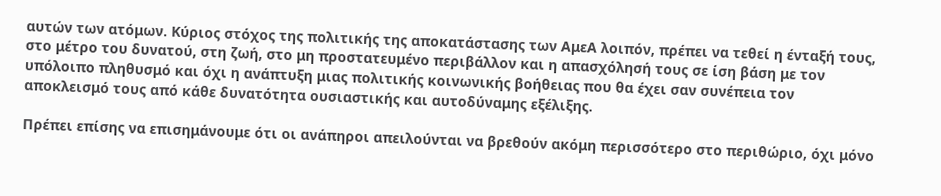αυτών των ατόμων. Κύριος στόχος της πολιτικής της αποκατάστασης των ΑμεΑ λοιπόν, πρέπει να τεθεί η ένταξή τους, στο μέτρο του δυνατού, στη ζωή, στο μη προστατευμένο περιβάλλον και η απασχόλησή τους σε ίση βάση με τον υπόλοιπο πληθυσμό και όχι η ανάπτυξη μιας πολιτικής κοινωνικής βοήθειας που θα έχει σαν συνέπεια τον αποκλεισμό τους από κάθε δυνατότητα ουσιαστικής και αυτοδύναμης εξέλιξης.

Πρέπει επίσης να επισημάνουμε ότι οι ανάπηροι απειλούνται να βρεθούν ακόμη περισσότερο στο περιθώριο, όχι μόνο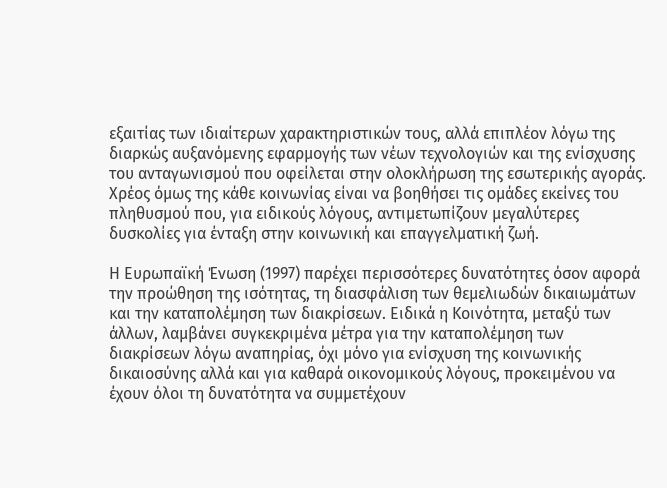εξαιτίας των ιδιαίτερων χαρακτηριστικών τους, αλλά επιπλέον λόγω της διαρκώς αυξανόμενης εφαρμογής των νέων τεχνολογιών και της ενίσχυσης του ανταγωνισμού που οφείλεται στην ολοκλήρωση της εσωτερικής αγοράς. Χρέος όμως της κάθε κοινωνίας είναι να βοηθήσει τις ομάδες εκείνες του πληθυσμού που, για ειδικούς λόγους, αντιμετωπίζουν μεγαλύτερες δυσκολίες για ένταξη στην κοινωνική και επαγγελματική ζωή.

Η Ευρωπαϊκή Ένωση (1997) παρέχει περισσότερες δυνατότητες όσον αφορά την προώθηση της ισότητας, τη διασφάλιση των θεμελιωδών δικαιωμάτων και την καταπολέμηση των διακρίσεων. Ειδικά η Κοινότητα, μεταξύ των άλλων, λαμβάνει συγκεκριμένα μέτρα για την καταπολέμηση των διακρίσεων λόγω αναπηρίας, όχι μόνο για ενίσχυση της κοινωνικής δικαιοσύνης αλλά και για καθαρά οικονομικούς λόγους, προκειμένου να έχουν όλοι τη δυνατότητα να συμμετέχουν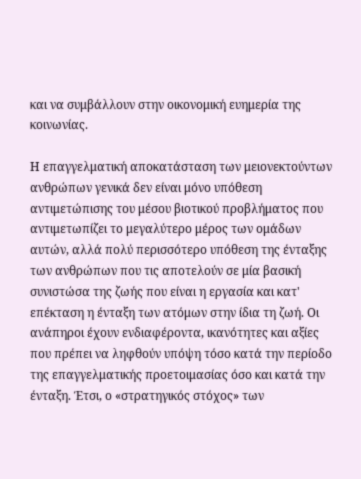και να συμβάλλουν στην οικονομική ευημερία της κοινωνίας.

Η επαγγελματική αποκατάσταση των μειονεκτούντων ανθρώπων γενικά δεν είναι μόνο υπόθεση αντιμετώπισης του μέσου βιοτικού προβλήματος που αντιμετωπίζει το μεγαλύτερο μέρος των ομάδων αυτών, αλλά πολύ περισσότερο υπόθεση της ένταξης των ανθρώπων που τις αποτελούν σε μία βασική συνιστώσα της ζωής που είναι η εργασία και κατ' επέκταση η ένταξη των ατόμων στην ίδια τη ζωή. Οι ανάπηροι έχουν ενδιαφέροντα, ικανότητες και αξίες που πρέπει να ληφθούν υπόψη τόσο κατά την περίοδο της επαγγελματικής προετοιμασίας όσο και κατά την ένταξη. Έτσι, ο «στρατηγικός στόχος» των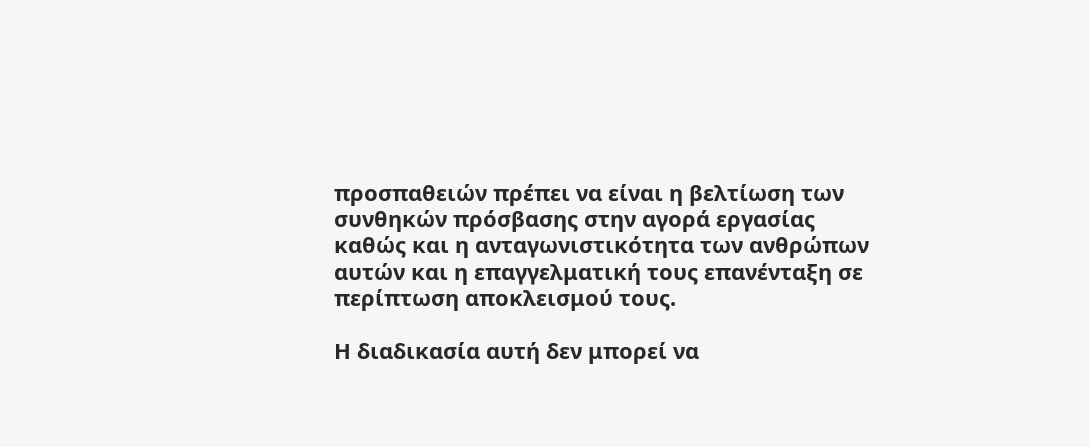προσπαθειών πρέπει να είναι η βελτίωση των συνθηκών πρόσβασης στην αγορά εργασίας καθώς και η ανταγωνιστικότητα των ανθρώπων αυτών και η επαγγελματική τους επανένταξη σε περίπτωση αποκλεισμού τους.

Η διαδικασία αυτή δεν μπορεί να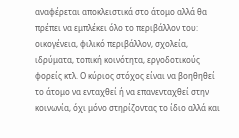αναφέρεται αποκλειστικά στο άτομο αλλά θα πρέπει να εμπλέκει όλο το περιβάλλον του: οικογένεια, φιλικό περιβάλλον, σχολεία, ιδρύματα, τοπική κοινότητα, εργοδοτικούς φορείς κτλ. Ο κύριος στόχος είναι να βοηθηθεί το άτομο να ενταχθεί ή να επανενταχθεί στην κοινωνία, όχι μόνο στηρίζοντας το ίδιο αλλά και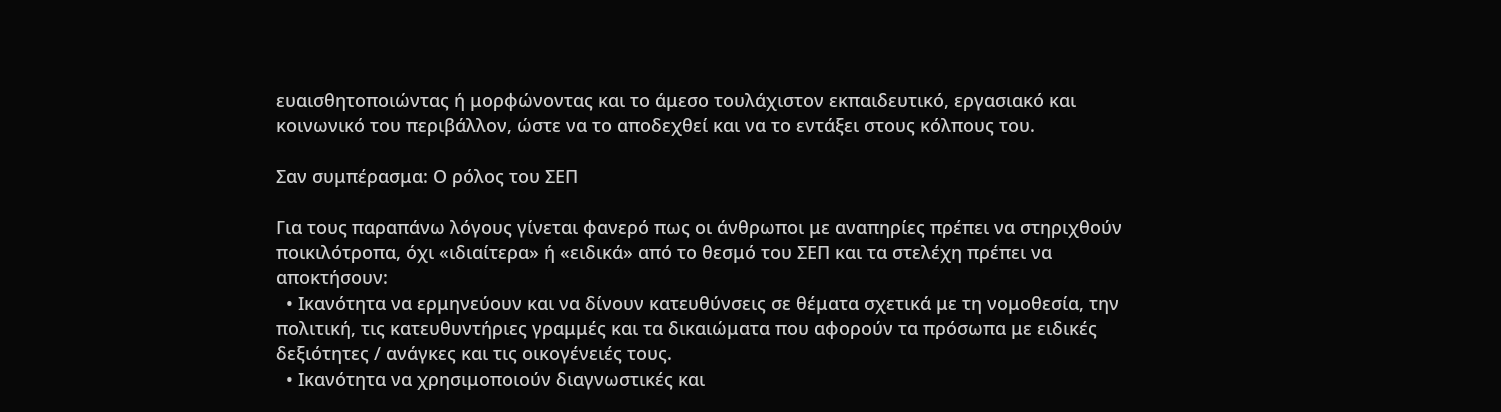ευαισθητοποιώντας ή μορφώνοντας και το άμεσο τουλάχιστον εκπαιδευτικό, εργασιακό και κοινωνικό του περιβάλλον, ώστε να το αποδεχθεί και να το εντάξει στους κόλπους του.

Σαν συμπέρασμα: Ο ρόλος του ΣΕΠ

Για τους παραπάνω λόγους γίνεται φανερό πως οι άνθρωποι με αναπηρίες πρέπει να στηριχθούν ποικιλότροπα, όχι «ιδιαίτερα» ή «ειδικά» από το θεσμό του ΣΕΠ και τα στελέχη πρέπει να αποκτήσουν:
  • Ικανότητα να ερμηνεύουν και να δίνουν κατευθύνσεις σε θέματα σχετικά με τη νομοθεσία, την πολιτική, τις κατευθυντήριες γραμμές και τα δικαιώματα που αφορούν τα πρόσωπα με ειδικές δεξιότητες / ανάγκες και τις οικογένειές τους.
  • Ικανότητα να χρησιμοποιούν διαγνωστικές και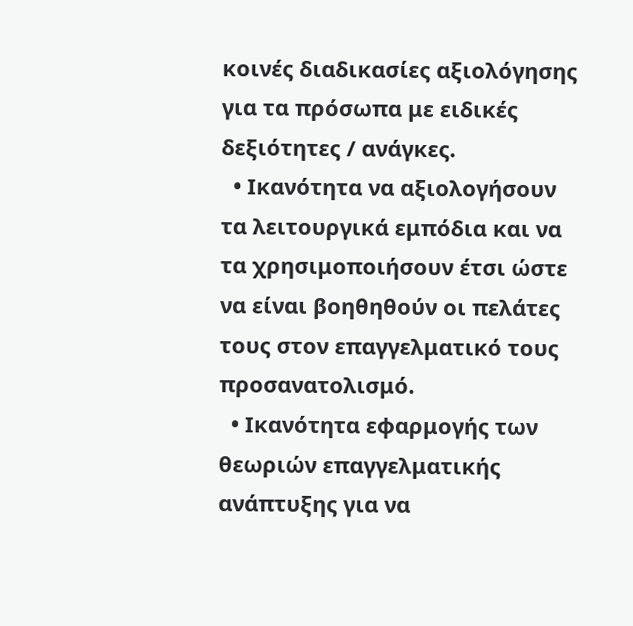κοινές διαδικασίες αξιολόγησης για τα πρόσωπα με ειδικές δεξιότητες / ανάγκες.
  • Ικανότητα να αξιολογήσουν τα λειτουργικά εμπόδια και να τα χρησιμοποιήσουν έτσι ώστε να είναι βοηθηθούν οι πελάτες τους στον επαγγελματικό τους προσανατολισμό.
  • Ικανότητα εφαρμογής των θεωριών επαγγελματικής ανάπτυξης για να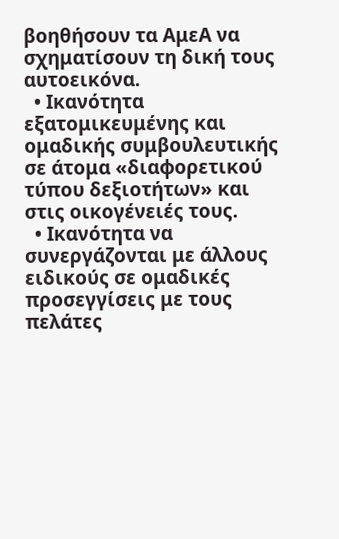βοηθήσουν τα ΑμεΑ να σχηματίσουν τη δική τους αυτοεικόνα.
  • Ικανότητα εξατομικευμένης και ομαδικής συμβουλευτικής σε άτομα «διαφορετικού τύπου δεξιοτήτων» και στις οικογένειές τους.
  • Ικανότητα να συνεργάζονται με άλλους ειδικούς σε ομαδικές προσεγγίσεις με τους πελάτες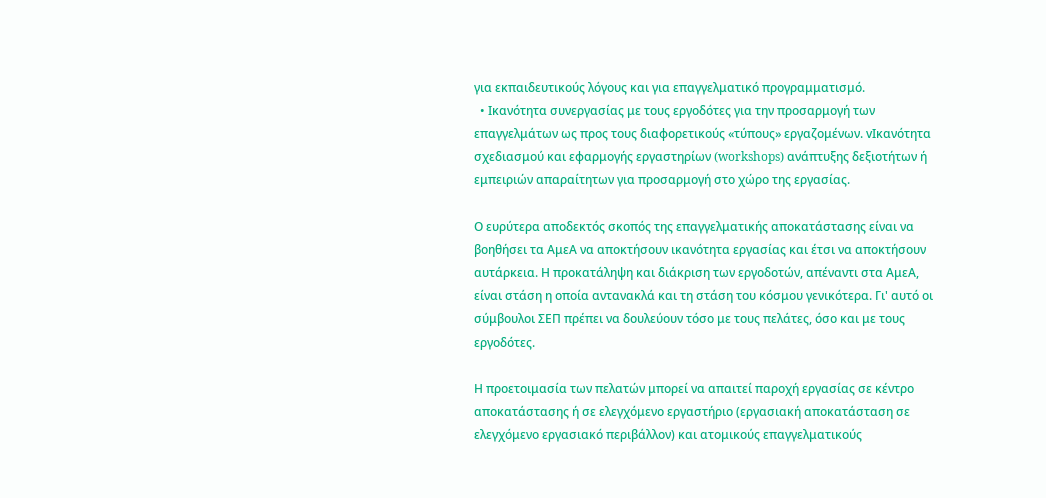για εκπαιδευτικούς λόγους και για επαγγελματικό προγραμματισμό.
  • Ικανότητα συνεργασίας με τους εργοδότες για την προσαρμογή των επαγγελμάτων ως προς τους διαφορετικούς «τύπους» εργαζομένων. vΙκανότητα σχεδιασμού και εφαρμογής εργαστηρίων (workshops) ανάπτυξης δεξιοτήτων ή εμπειριών απαραίτητων για προσαρμογή στο χώρο της εργασίας.

Ο ευρύτερα αποδεκτός σκοπός της επαγγελματικής αποκατάστασης είναι να βοηθήσει τα ΑμεΑ να αποκτήσουν ικανότητα εργασίας και έτσι να αποκτήσουν αυτάρκεια. Η προκατάληψη και διάκριση των εργοδοτών, απέναντι στα ΑμεΑ, είναι στάση η οποία αντανακλά και τη στάση του κόσμου γενικότερα. Γι' αυτό οι σύμβουλοι ΣΕΠ πρέπει να δουλεύουν τόσο με τους πελάτες, όσο και με τους εργοδότες.

Η προετοιμασία των πελατών μπορεί να απαιτεί παροχή εργασίας σε κέντρο αποκατάστασης ή σε ελεγχόμενο εργαστήριο (εργασιακή αποκατάσταση σε ελεγχόμενο εργασιακό περιβάλλον) και ατομικούς επαγγελματικούς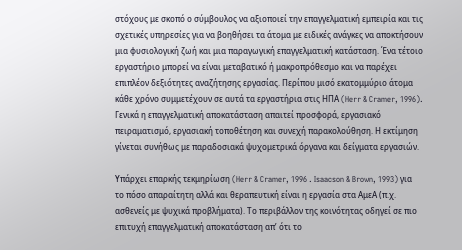στόχους με σκοπό ο σύμβουλος να αξιοποιεί την επαγγελματική εμπειρία και τις σχετικές υπηρεσίες για να βοηθήσει τα άτομα με ειδικές ανάγκες να αποκτήσουν μια φυσιολογική ζωή και μια παραγωγική επαγγελματική κατάσταση. Ένα τέτοιο εργαστήριο μπορεί να είναι μεταβατικό ή μακροπρόθεσμο και να παρέχει επιπλέον δεξιότητες αναζήτησης εργασίας. Περίπου μισό εκατομμύριο άτομα κάθε χρόνο συμμετέχουν σε αυτά τα εργαστήρια στις ΗΠΑ (Herr & Cramer, 1996). Γενικά η επαγγελματική αποκατάσταση απαιτεί προσφορά, εργασιακό πειραματισμό, εργασιακή τοποθέτηση και συνεχή παρακολούθηση. Η εκτίμηση γίνεται συνήθως με παραδοσιακά ψυχομετρικά όργανα και δείγματα εργασιών.

Υπάρχει επαρκής τεκμηρίωση (Herr & Cramer, 1996 . Isaacson & Brown, 1993) για το πόσο απαραίτητη αλλά και θεραπευτική είναι η εργασία στα ΑμεΑ (π.χ. ασθενείς με ψυχικά προβλήματα). Το περιβάλλον της κοινότητας οδηγεί σε πιο επιτυχή επαγγελματική αποκατάσταση απ’ ότι το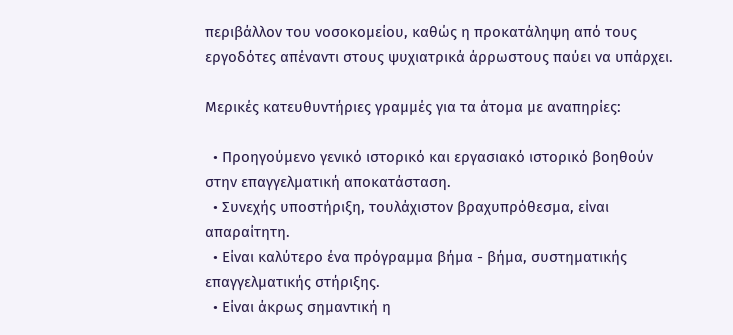περιβάλλον του νοσοκομείου, καθώς η προκατάληψη από τους εργοδότες απέναντι στους ψυχιατρικά άρρωστους παύει να υπάρχει.

Μερικές κατευθυντήριες γραμμές για τα άτομα με αναπηρίες:

  • Προηγούμενο γενικό ιστορικό και εργασιακό ιστορικό βοηθούν στην επαγγελματική αποκατάσταση.
  • Συνεχής υποστήριξη, τουλάχιστον βραχυπρόθεσμα, είναι απαραίτητη.
  • Είναι καλύτερο ένα πρόγραμμα βήμα - βήμα, συστηματικής επαγγελματικής στήριξης.
  • Είναι άκρως σημαντική η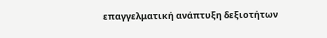επαγγελματική ανάπτυξη δεξιοτήτων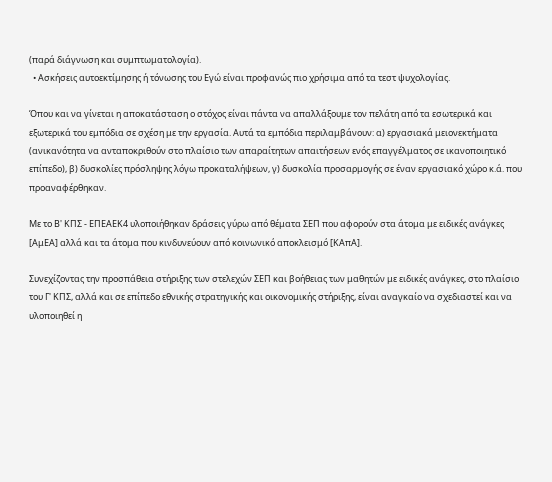(παρά διάγνωση και συμπτωματολογία).
  • Ασκήσεις αυτοεκτίμησης ή τόνωσης του Εγώ είναι προφανώς πιο χρήσιμα από τα τεστ ψυχολογίας.

Όπου και να γίνεται η αποκατάσταση ο στόχος είναι πάντα να απαλλάξουμε τον πελάτη από τα εσωτερικά και εξωτερικά του εμπόδια σε σχέση με την εργασία. Αυτά τα εμπόδια περιλαμβάνουν: α) εργασιακά μειονεκτήματα (ανικανότητα να ανταποκριθούν στο πλαίσιο των απαραίτητων απαιτήσεων ενός επαγγέλματος σε ικανοποιητικό επίπεδο), β) δυσκολίες πρόσληψης λόγω προκαταλήψεων, γ) δυσκολία προσαρμογής σε έναν εργασιακό χώρο κ.ά. που προαναφέρθηκαν.

Με το Β' ΚΠΣ - ΕΠΕΑΕΚ4 υλοποιήθηκαν δράσεις γύρω από θέματα ΣΕΠ που αφορούν στα άτομα με ειδικές ανάγκες [ΑμΕΑ] αλλά και τα άτομα που κινδυνεύουν από κοινωνικό αποκλεισμό [ΚΑπΑ].

Συνεχίζοντας την προσπάθεια στήριξης των στελεχών ΣΕΠ και βοήθειας των μαθητών με ειδικές ανάγκες, στο πλαίσιο του Γ' ΚΠΣ, αλλά και σε επίπεδο εθνικής στρατηγικής και οικονομικής στήριξης, είναι αναγκαίο να σχεδιαστεί και να υλοποιηθεί η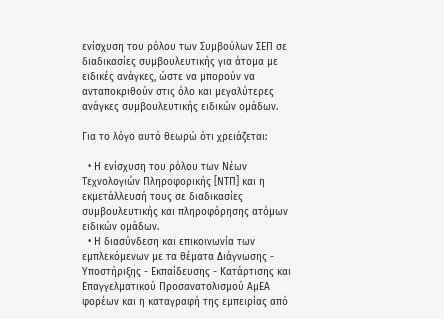ενίσχυση του ρόλου των Συμβούλων ΣΕΠ σε διαδικασίες συμβουλευτικής για άτομα με ειδικές ανάγκες, ώστε να μπορούν να ανταποκριθούν στις όλο και μεγαλύτερες ανάγκες συμβουλευτικής ειδικών ομάδων.

Για το λόγο αυτό θεωρώ ότι χρειάζεται:

  • Η ενίσχυση του ρόλου των Νέων Τεχνολογιών Πληροφορικής [ΝΤΠ] και η εκμετάλλευσή τους σε διαδικασίες συμβουλευτικής και πληροφόρησης ατόμων ειδικών ομάδων.
  • Η διασύνδεση και επικοινωνία των εμπλεκόμενων με τα θέματα Διάγνωσης - Υποστήριξης - Εκπαίδευσης - Κατάρτισης και Επαγγελματικού Προσανατολισμού ΑμΕΑ φορέων και η καταγραφή της εμπειρίας από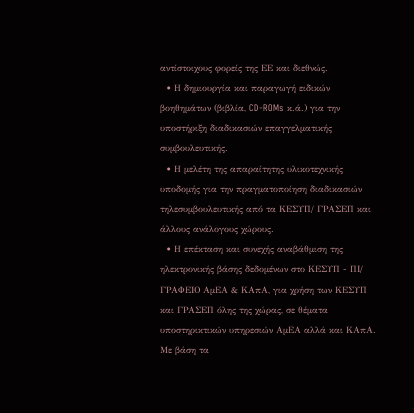αντίστοιχους φορείς της ΕΕ και διεθνώς.
  • Η δημιουργία και παραγωγή ειδικών βοηθημάτων (βιβλία, CD-ROMs κ.ά.) για την υποστήριξη διαδικασιών επαγγελματικής συμβουλευτικής.
  • Η μελέτη της απαραίτητης υλικοτεχνικής υποδομής για την πραγματοποίηση διαδικασιών τηλεσυμβουλευτικής από τα ΚΕΣΥΠ/ ΓΡΑΣΕΠ και άλλους ανάλογους χώρους.
  • Η επέκταση και συνεχής αναβάθμιση της ηλεκτρονικής βάσης δεδομένων στο ΚΕΣΥΠ - ΠΙ/ ΓΡΑΦΕΙΟ ΑμΕΑ & ΚΑπΑ, για χρήση των ΚΕΣΥΠ και ΓΡΑΣΕΠ όλης της χώρας, σε θέματα υποστηρικτικών υπηρεσιών ΑμΕΑ αλλά και ΚΑπΑ.
Με βάση τα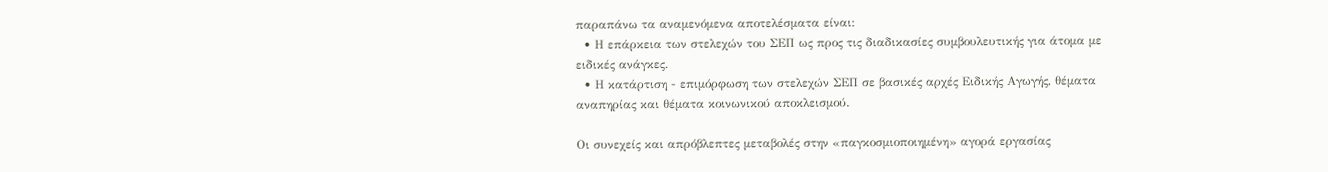παραπάνω τα αναμενόμενα αποτελέσματα είναι:
  • Η επάρκεια των στελεχών του ΣΕΠ ως προς τις διαδικασίες συμβουλευτικής για άτομα με ειδικές ανάγκες.
  • Η κατάρτιση - επιμόρφωση των στελεχών ΣΕΠ σε βασικές αρχές Ειδικής Αγωγής, θέματα αναπηρίας και θέματα κοινωνικού αποκλεισμού.

Οι συνεχείς και απρόβλεπτες μεταβολές στην «παγκοσμιοποιημένη» αγορά εργασίας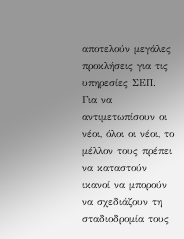αποτελούν μεγάλες προκλήσεις για τις υπηρεσίες ΣΕΠ. Για να αντιμετωπίσουν οι νέοι, όλοι οι νέοι, το μέλλον τους πρέπει να καταστούν ικανοί να μπορούν να σχεδιάζουν τη σταδιοδρομία τους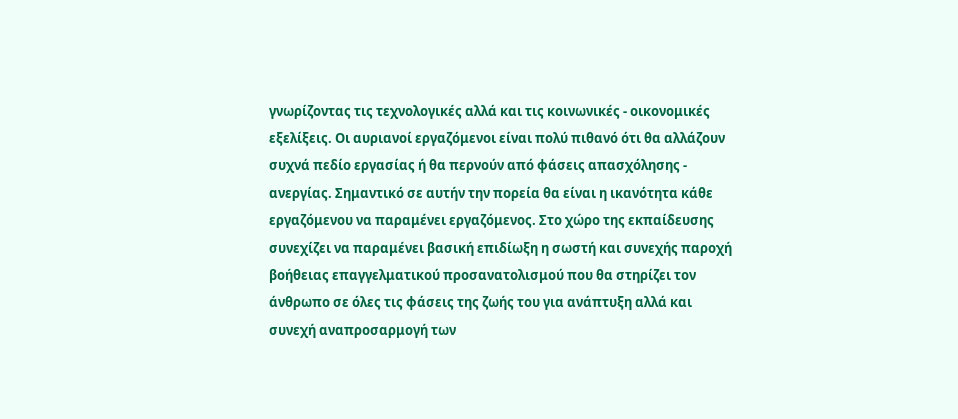γνωρίζοντας τις τεχνολογικές αλλά και τις κοινωνικές - οικονομικές εξελίξεις. Οι αυριανοί εργαζόμενοι είναι πολύ πιθανό ότι θα αλλάζουν συχνά πεδίο εργασίας ή θα περνούν από φάσεις απασχόλησης - ανεργίας. Σημαντικό σε αυτήν την πορεία θα είναι η ικανότητα κάθε εργαζόμενου να παραμένει εργαζόμενος. Στο χώρο της εκπαίδευσης συνεχίζει να παραμένει βασική επιδίωξη η σωστή και συνεχής παροχή βοήθειας επαγγελματικού προσανατολισμού που θα στηρίζει τον άνθρωπο σε όλες τις φάσεις της ζωής του για ανάπτυξη αλλά και συνεχή αναπροσαρμογή των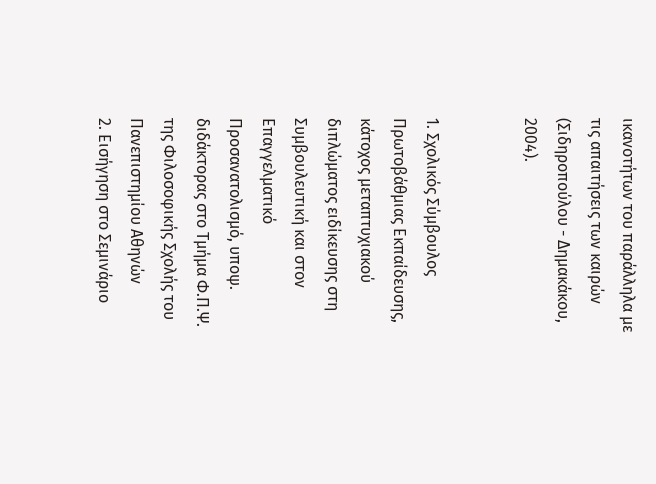ικανοτήτων του παράλληλα με τις απαιτήσεις των καιρών (Σιδηροπούλου - Δημακάκου, 2004).


1. Σχολικός Σύμβουλος Πρωτοβάθμιας Εκπαίδευσης, κάτοχος μεταπτυχιακού διπλώματος ειδίκευσης στη Συμβουλευτική και στον Επαγγελματικό Προσανατολισμό, υποψ. διδάκτορας στο Τμήμα Φ.Π.Ψ. της Φιλοσοφικής Σχολής του Πανεπιστημίου Αθηνών
2. Εισήγηση στο Σεμινάριο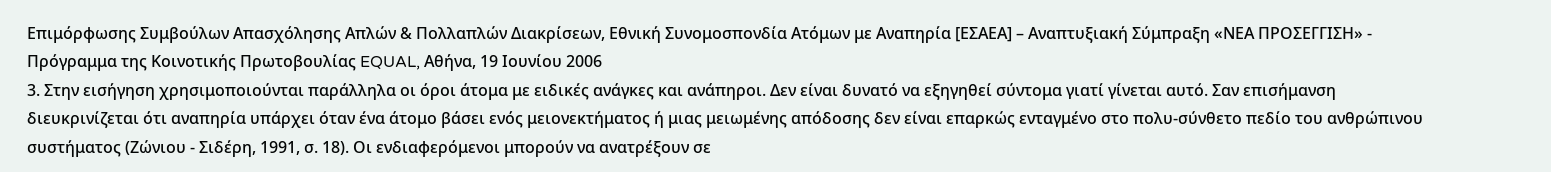Επιμόρφωσης Συμβούλων Απασχόλησης Απλών & Πολλαπλών Διακρίσεων, Εθνική Συνομοσπονδία Ατόμων με Αναπηρία [ΕΣΑΕΑ] – Αναπτυξιακή Σύμπραξη «ΝΕΑ ΠΡΟΣΕΓΓΙΣΗ» - Πρόγραμμα της Κοινοτικής Πρωτοβουλίας EQUAL, Αθήνα, 19 Ιουνίου 2006
3. Στην εισήγηση χρησιμοποιούνται παράλληλα οι όροι άτομα με ειδικές ανάγκες και ανάπηροι. Δεν είναι δυνατό να εξηγηθεί σύντομα γιατί γίνεται αυτό. Σαν επισήμανση διευκρινίζεται ότι αναπηρία υπάρχει όταν ένα άτομο βάσει ενός μειονεκτήματος ή μιας μειωμένης απόδοσης δεν είναι επαρκώς ενταγμένο στο πολυ-σύνθετο πεδίο του ανθρώπινου συστήματος (Ζώνιου - Σιδέρη, 1991, σ. 18). Οι ενδιαφερόμενοι μπορούν να ανατρέξουν σε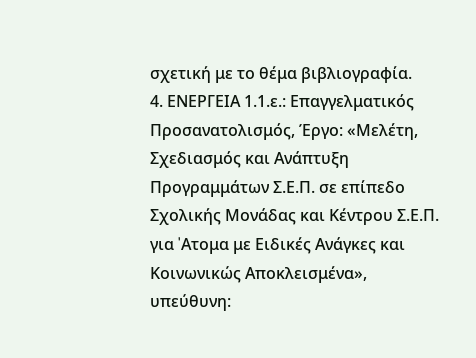σχετική με το θέμα βιβλιογραφία.
4. ΕΝΕΡΓΕΙΑ 1.1.ε.: Επαγγελματικός Προσανατολισμός, Έργο: «Μελέτη, Σχεδιασμός και Ανάπτυξη Προγραμμάτων Σ.Ε.Π. σε επίπεδο Σχολικής Μονάδας και Κέντρου Σ.Ε.Π. για 'Aτομα με Ειδικές Ανάγκες και Κοινωνικώς Αποκλεισμένα», υπεύθυνη: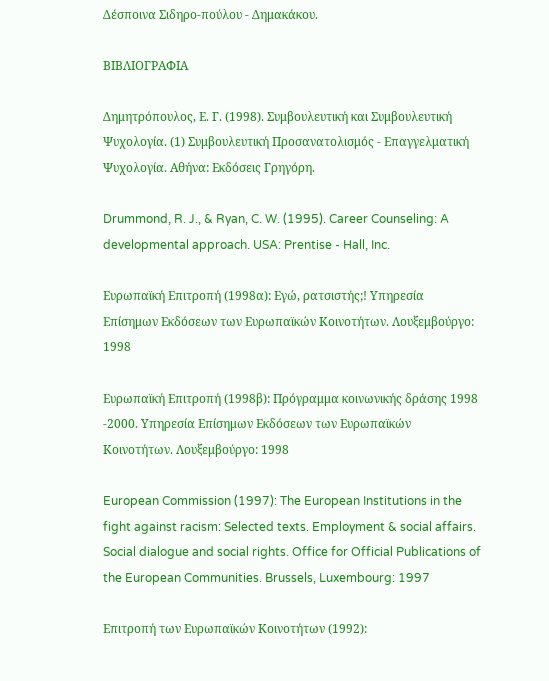Δέσποινα Σιδηρο-πούλου - Δημακάκου.

ΒΙΒΛΙΟΓΡΑΦΙΑ

Δημητρόπουλος, Ε. Γ. (1998). Συμβουλευτική και Συμβουλευτική Ψυχολογία. (1) Συμβουλευτική Προσανατολισμός - Επαγγελματική Ψυχολογία. Αθήνα: Εκδόσεις Γρηγόρη.

Drummond, R. J., & Ryan, C. W. (1995). Career Counseling: A developmental approach. USA: Prentise - Hall, Inc.

Ευρωπαϊκή Επιτροπή (1998α): Εγώ, ρατσιστής;! Υπηρεσία Επίσημων Εκδόσεων των Ευρωπαϊκών Κοινοτήτων. Λουξεμβούργο: 1998

Ευρωπαϊκή Επιτροπή (1998β): Πρόγραμμα κοινωνικής δράσης 1998 -2000. Υπηρεσία Επίσημων Εκδόσεων των Ευρωπαϊκών Κοινοτήτων. Λουξεμβούργο: 1998

European Commission (1997): The European Institutions in the fight against racism: Selected texts. Employment & social affairs. Social dialogue and social rights. Office for Official Publications of the European Communities. Brussels, Luxembourg: 1997

Επιτροπή των Ευρωπαϊκών Κοινοτήτων (1992):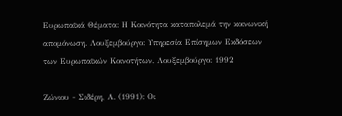Ευρωπαϊκά Θέματα: Η Κοινότητα καταπολεμά την κοινωνική απομόνωση. Λουξεμβούργο: Υπηρεσία Επίσημων Εκδόσεων των Ευρωπαϊκών Κοινοτήτων. Λουξεμβούργο: 1992

Ζώνιου - Σιδέρη, Α. (1991): Οι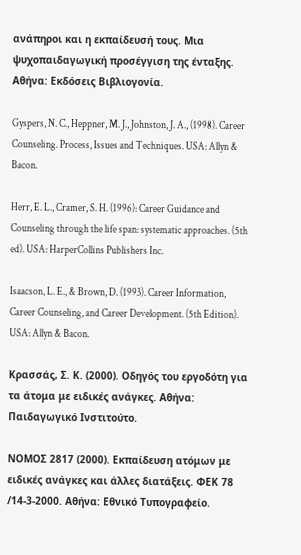ανάπηροι και η εκπαίδευσή τους. Μια ψυχοπαιδαγωγική προσέγγιση της ένταξης. Αθήνα: Εκδόσεις Βιβλιογονία.

Gyspers, N. C., Heppner, M. J., Johnston, J. A., (1998). Career Counseling. Process, Issues and Techniques. USA: Allyn & Bacon.

Herr, E. L., Cramer, S. H. (1996): Career Guidance and Counseling through the life span: systematic approaches. (5th ed). USA: HarperCollins Publishers Inc.

Isaacson, L. E., & Brown, D. (1993). Career Information, Career Counseling, and Career Development. (5th Edition). USA: Allyn & Bacon.

Κρασσάς, Σ. Κ. (2000). Οδηγός του εργοδότη για τα άτομα με ειδικές ανάγκες. Αθήνα: Παιδαγωγικό Ινστιτούτο.

ΝΟΜΟΣ 2817 (2000). Εκπαίδευση ατόμων με ειδικές ανάγκες και άλλες διατάξεις. ΦΕΚ 78 /14-3-2000. Αθήνα: Εθνικό Τυπογραφείο.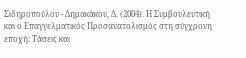Σιδηροπούλου - Δημακάκου, Δ. (2004). Η Συμβουλευτική και ο Επαγγελματικός Προσανατολισμός στη σύγχρονη εποχή: Τάσεις και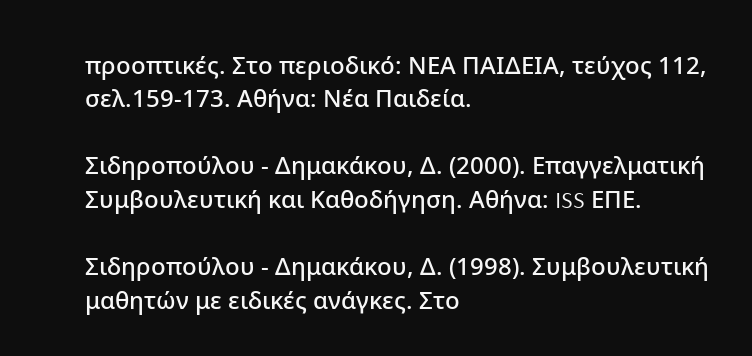προοπτικές. Στο περιοδικό: ΝΕΑ ΠΑΙΔΕΙΑ, τεύχος 112, σελ.159-173. Αθήνα: Νέα Παιδεία.

Σιδηροπούλου - Δημακάκου, Δ. (2000). Επαγγελματική Συμβουλευτική και Καθοδήγηση. Αθήνα: ISS ΕΠΕ.

Σιδηροπούλου - Δημακάκου, Δ. (1998). Συμβουλευτική μαθητών με ειδικές ανάγκες. Στο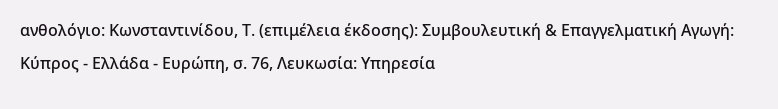ανθολόγιο: Κωνσταντινίδου, Τ. (επιμέλεια έκδοσης): Συμβουλευτική & Επαγγελματική Αγωγή: Κύπρος - Ελλάδα - Ευρώπη, σ. 76, Λευκωσία: Υπηρεσία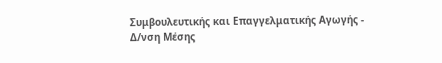Συμβουλευτικής και Επαγγελματικής Αγωγής - Δ/νση Μέσης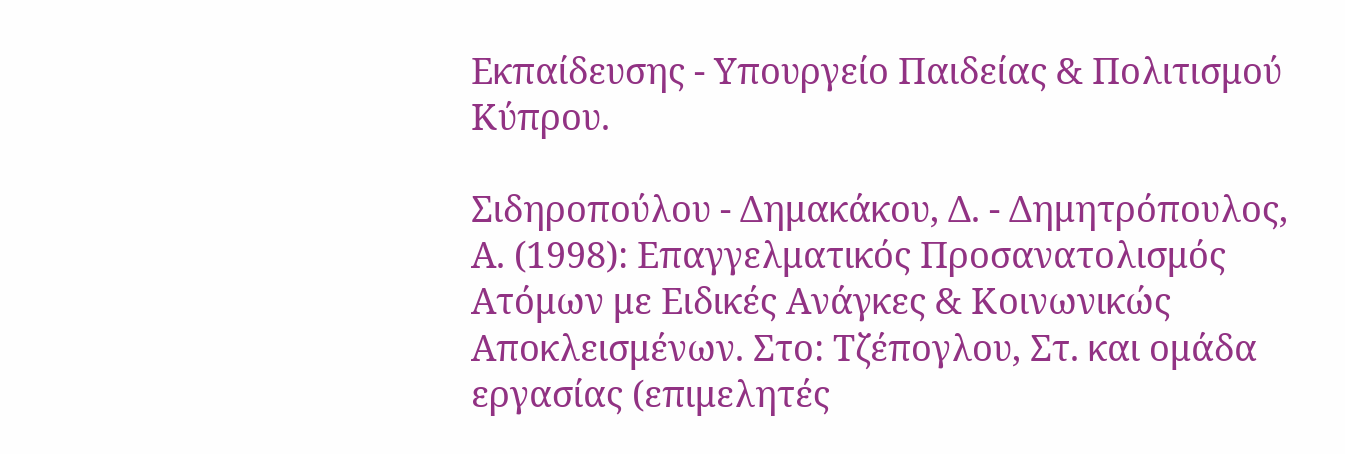Εκπαίδευσης - Υπουργείο Παιδείας & Πολιτισμού Κύπρου.

Σιδηροπούλου - Δημακάκου, Δ. - Δημητρόπουλος, Α. (1998): Επαγγελματικός Προσανατολισμός Ατόμων με Ειδικές Ανάγκες & Κοινωνικώς Αποκλεισμένων. Στο: Τζέπογλου, Στ. και ομάδα εργασίας (επιμελητές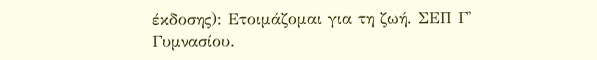έκδοσης): Ετοιμάζομαι για τη ζωή. ΣΕΠ Γ' Γυμνασίου.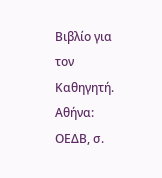Βιβλίο για τον Καθηγητή. Αθήνα: ΟΕΔΒ, σ.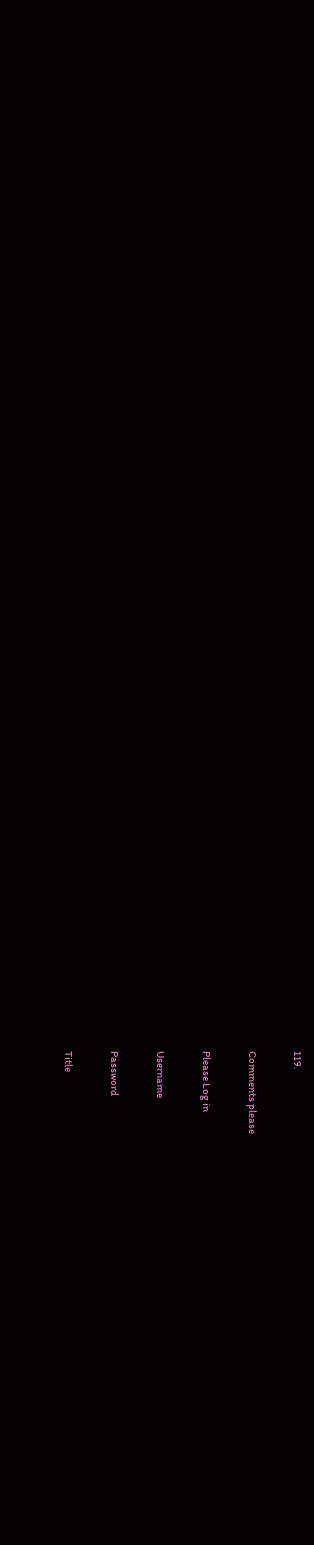119.

Comments please

Please Log in

Username

Password

Title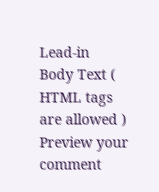Lead-in
Body Text ( HTML tags are allowed )
Preview your comment